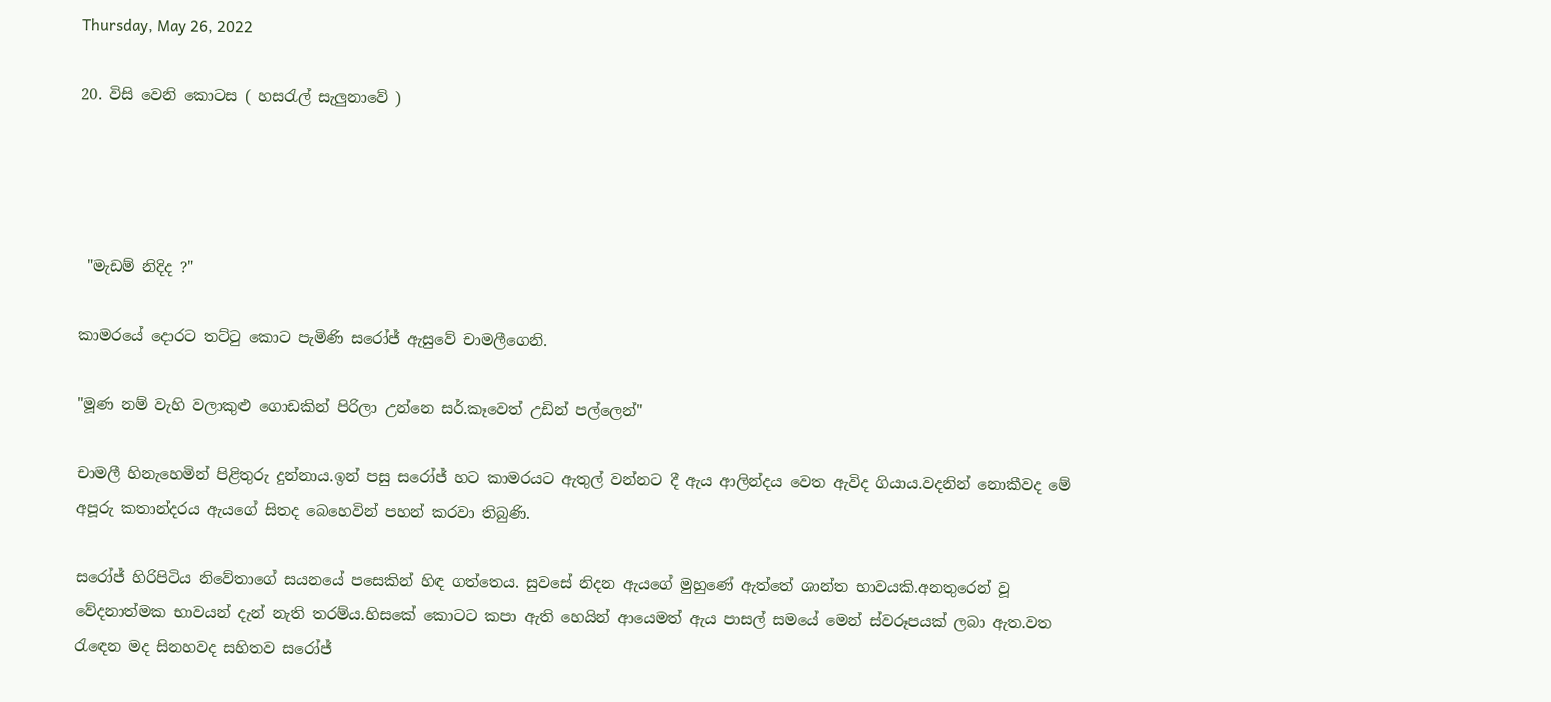Thursday, May 26, 2022

20. විසි වෙනි කොටස ( හසරැල් සැලුනාවේ )




 "මැඩම් නිදිද ?"

කාමරයේ දොරට තට්ටු කොට පැමිණි සරෝජ් ඇසුවේ චාමලීගෙනි.

"මූණ නම් වැහි වලාකුළු ගොඩකින් පිරිලා උන්නෙ සර්.කෑවෙත් උඩින් පල්ලෙන්"

චාමලී හිනැහෙමින් පිළිතුරු දුන්නාය.ඉන් පසු සරෝජ් හට කාමරයට ඇතුල් වන්නට දී ඇය ආලින්දය වෙත ඇවිද ගියාය.වදනින් නොකීවද මේ අපූරු කතාන්දරය ඇයගේ සිතද බෙහෙවින් පහන් කරවා තිබුණි.

සරෝජ් හිරිපිටිය නිවේතාගේ සයනයේ පසෙකින් හිඳ ගත්තෙය. සුවසේ නිදන ඇයගේ මුහුණේ ඇත්තේ ශාන්ත භාවයකි.අනතුරෙන් වූ වේදනාත්මක භාවයන් දැන් නැති තරම්ය.හිසකේ කොටට කපා ඇති හෙයින් ආයෙමත් ඇය පාසල් සමයේ මෙන් ස්වරූපයක් ලබා ඇත.වත රැඳෙන මද සිනහවද සහිතව සරෝජ්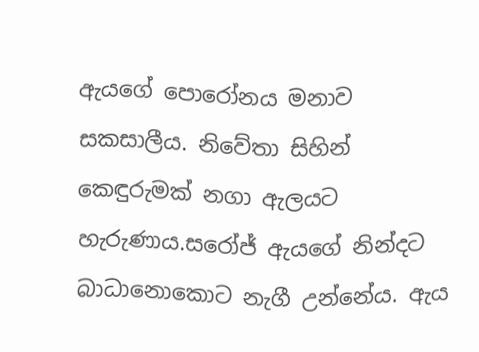ඇයගේ පොරෝනය මනාව සකසාලීය. නිවේතා සිහින් කෙඳුරුමක් නගා ඇලයට හැරුණාය.සරෝජ් ඇයගේ නින්දට බාධානොකොට නැගී උන්නේය. ඇය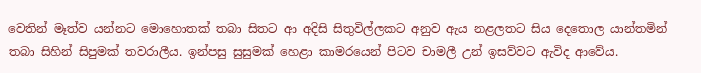වෙතින් මෑත්ව යන්නට මොහොතක් තබා සිතට ආ අදිසි සිතුවිල්ලකට අනුව ඇය නළලතට සිය දෙතොල යාන්තමින් තබා සිහින් සිපුමක් තවරාලීය. ඉන්පසු සුසුමක් හෙළා කාමරයෙන් පිටව චාමලී උන් ඉසව්වට ඇවිද ආවේය.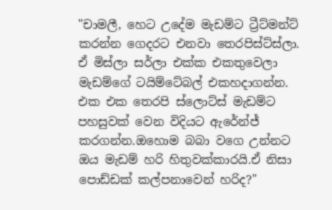"චාමලී, හෙට උදේම මැඩම්ට ට්‍රීට්මන්ට් කරන්න ගෙදරට එනවා තෙරපිස්ට්ස්ලා. ඒ මිස්ලා සර්ලා එක්ක එකතුවෙලා මැඩම්ගේ ටයිම්ටේබල් එකහදාගන්න. එක එක තෙරපි ස්ලොට්ස් මැඩම්ට පහසුවක් වෙන විදියට ඇරේන්ජ් කරගන්න.ඔහොම බබා වගෙ උන්නට ඔය මැඩම් හරි හිතුවක්කාරයි.ඒ නිසා පොඩ්ඩක් කල්පනාවෙන් හරිද?"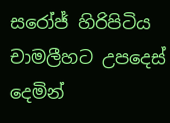සරෝජ් හිරිපිටිය චාමලීහට උපදෙස් දෙමින්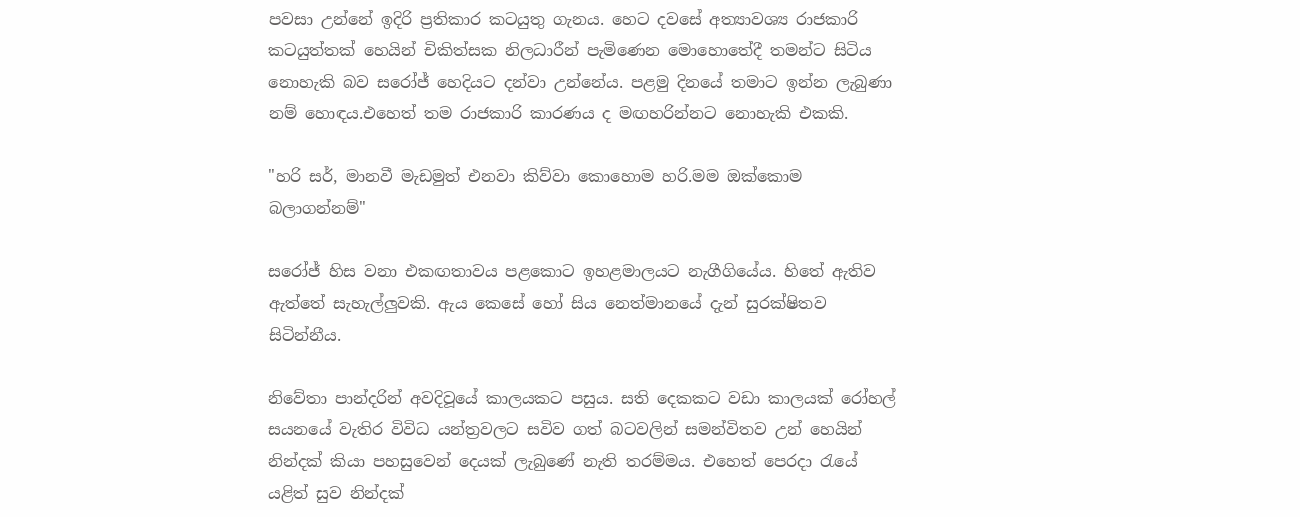පවසා උන්නේ ඉදිරි ප්‍රතිකාර කටයුතු ගැනය. හෙට දවසේ අත්‍යාවශ්‍ය රාජකාරි කටයුත්තක් හෙයින් චිකිත්සක නිලධාරීන් පැමිණෙන මොහොතේදී තමන්ට සිටිය නොහැකි බව සරෝජ් හෙදියට දන්වා උන්නේය. පළමු දිනයේ තමාට ඉන්න ලැබුණා නම් හොඳය.එහෙත් තම රාජකාරි කාරණය ද මඟහරින්නට නොහැකි එකකි.

"හරි සර්, මානවී මැඩමුත් එනවා කිව්වා කොහොම හරි.මම ඔක්කොම බලාගන්නම්"

සරෝජ් හිස වනා එකඟතාවය පළකොට ඉහළමාලයට නැගීගියේය. හිතේ ඇතිව ඇත්තේ සැහැල්ලුවකි. ඇය කෙසේ හෝ සිය නෙත්මානයේ දැන් සුරක්ෂිතව සිටින්නීය.

නිවේතා පාන්දරින් අවදිවූයේ කාලයකට පසුය. සති දෙකකට වඩා කාලයක් රෝහල් සයනයේ වැතිර විවිධ යන්ත්‍රවලට සවිව ගත් බටවලින් සමන්විතව උන් හෙයින් නින්දක් කියා පහසුවෙන් දෙයක් ලැබුණේ නැති තරම්මය. එහෙත් පෙරදා රැයේ යළිත් සුව නින්දක්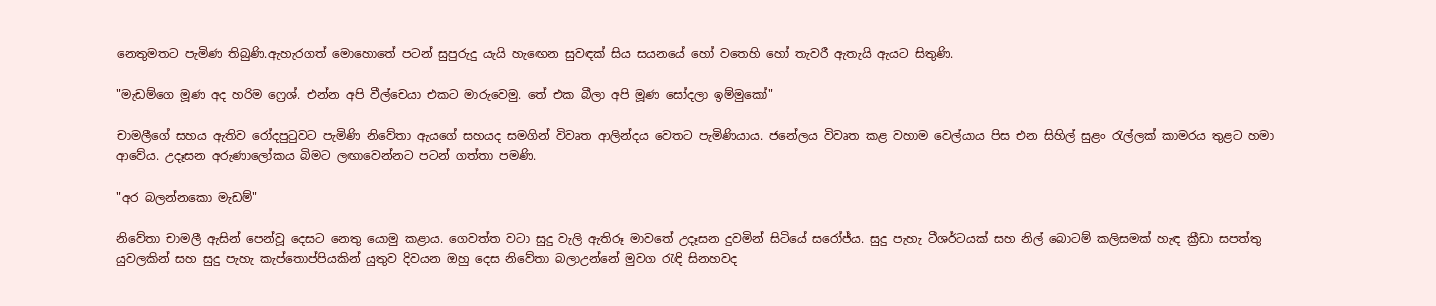නෙතුමතට පැමිණ තිබුණි.ඇහැරගත් මොහොතේ පටන් සුපුරුදු යැයි හැඟෙන සුවඳක් සිය සයනයේ හෝ වතෙහි හෝ තැවරී ඇතැයි ඇයට සිතුණි.

"මැඩම්ගෙ මූණ අද හරිම ෆ්‍රෙශ්. එන්න අපි වීල්චෙයා එකට මාරුවෙමු. තේ එක බීලා අපි මූණ සෝදලා ඉම්මුකෝ"

චාමලීගේ සහය ඇතිව රෝදපුටුවට පැමිණි නිවේතා ඇයගේ සහයද සමගින් විවෘත ආලින්දය වෙතට පැමිණියාය. ජනේලය විවෘත කළ වහාම වෙල්යාය පිස එන සිහිල් සුළං රැල්ලක් කාමරය තුළට හමා ආවේය. උදෑසන අරුණාලෝකය බිමට ලඟාවෙන්නට පටන් ගත්තා පමණි.

"අර බලන්නකො මැඩම්"

නිවේතා චාමලී ඇසින් පෙන්වූ දෙසට නෙතු යොමු කළාය. ගෙවත්ත වටා සුදු වැලි ඇතිරූ මාවතේ උදෑසන දුවමින් සිටියේ සරෝජ්ය. සුදු පැහැ ටීශර්ටයක් සහ නිල් බොටම් කලිසමක් හැඳ ක්‍රීඩා සපත්තු යුවලකින් සහ සුදු පැහැ කැප්තොප්පියකින් යුතුව දිවයන ඔහු දෙස නිවේතා බලාඋන්නේ මුවග රැඳි සිනහවද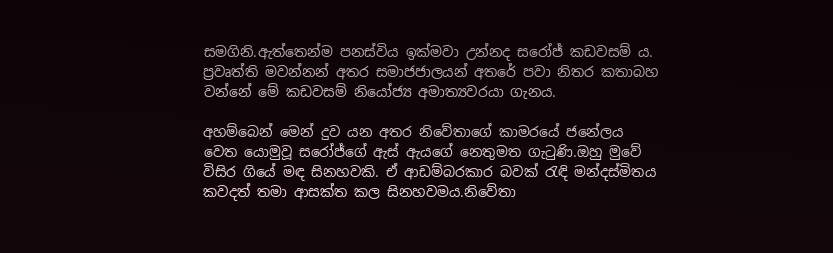සමගිනි.ඇත්තෙන්ම පනස්විය ඉක්මවා උන්නද සරෝජ් කඩවසම්‍ ය. ප්‍රවෘත්ති මවන්නන් අතර සමාජජාලයන් අතරේ පවා නිතර කතාබහ වන්නේ මේ කඩවසම් නියෝජ්‍ය අමාත්‍යවරයා ගැනය.

අහම්බෙන් මෙන් දුව යන අතර නිවේතාගේ කාමරයේ ජනේලය වෙත යොමුවූ සරෝජ්ගේ ඇස් ඇයගේ නෙතුමත ගැටුණි.ඔහු මුවේ විසිර ගියේ මඳ සිනහවකි. ඒ ආඩම්බරකාර බවක් රැඳි මන්දස්මිතය කවදත් තමා ආසක්ත කල සිනහවමය.නිවේතා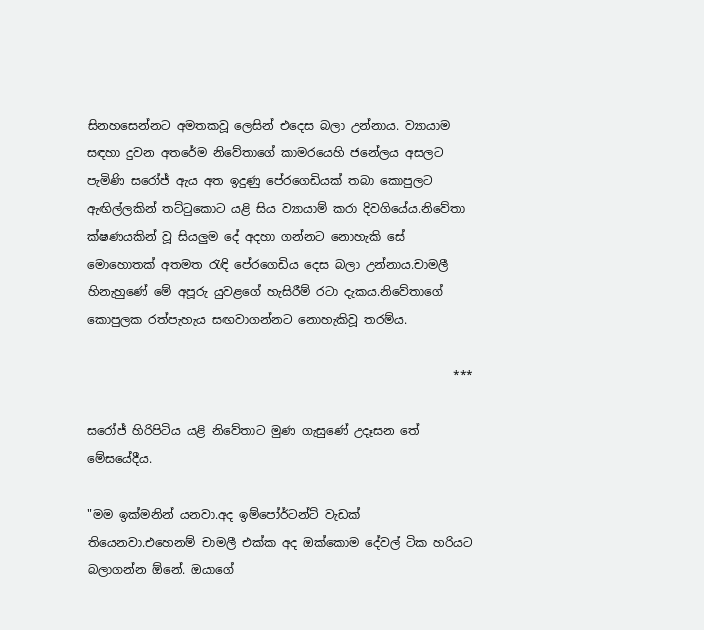සිනහසෙන්නට අමතකවූ ලෙසින් එදෙස බලා උන්නාය. ව්‍යායාම සඳහා දුවන අතරේම නිවේතාගේ කාමරයෙහි ජනේලය අසලට පැමිණි සරෝජ් ඇය අත ඉදුණු පේරගෙඩියක් තබා කොපුලට ඇඟිල්ලකින් තට්ටුකොට යළි සිය ව්‍යායාම් කරා දිවගියේය.නිවේතා ක්ෂණයකින් වූ සියලුම දේ අදහා ගන්නට නොහැකි සේ මොහොතක් අතමත රැඳි පේරගෙඩිය දෙස බලා උන්නාය.චාමලී හිනැහුණේ මේ අපූරු යුවළගේ හැසිරීම් රටා දැකය.නිවේතාගේ කොපුලක රත්පැහැය සඟවාගන්නට නොහැකිවූ තරම්ය.

                                                             ***

සරෝජ් හිරිපිටිය යළි නිවේතාට මුණ ගැසුණේ උදෑසන තේ මේසයේදීය.

"මම ඉක්මනින් යනවා.අද ඉම්පෝර්ටන්ට් වැඩක් තියෙනවා.එහෙනම් චාමලී එක්ක අද ඔක්කොම දේවල් ටික හරියට බලාගන්න ඕනේ. ඔයාගේ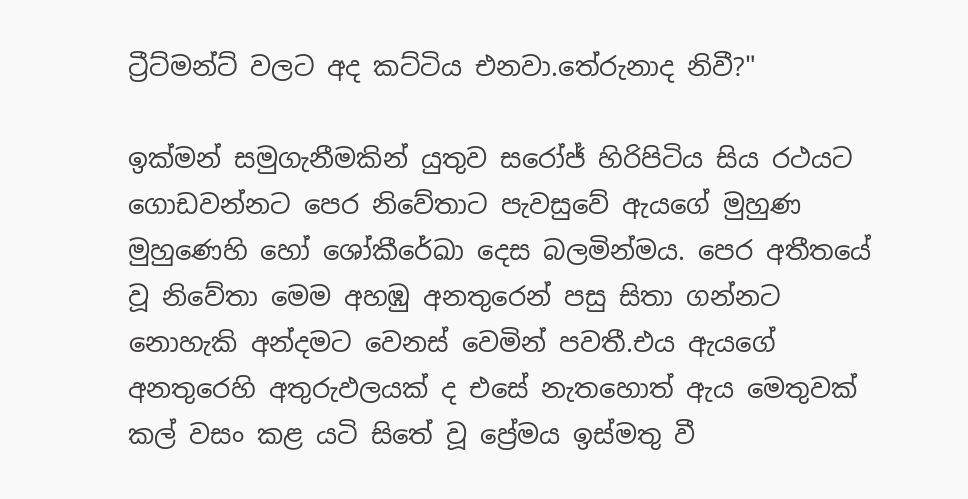ට්‍රීට්මන්ට් වලට අද කට්ටිය එනවා.තේරුනාද නිවී?"

ඉක්මන් සමුගැනීමකින් යුතුව සරෝජ් හිරිපිටිය සිය රථයට ගොඩවන්නට පෙර නිවේතාට පැවසුවේ ඇයගේ මුහුණ මුහුණෙහි හෝ ශෝකීරේඛා දෙස බලමින්මය. පෙර අතීතයේ වූ නිවේතා මෙම අහඹු අනතුරෙන් පසු සිතා ගන්නට නොහැකි අන්දමට වෙනස් වෙමින් පවතී.එය ඇයගේ අනතුරෙහි අතුරුඵලයක් ද එසේ නැතහොත් ඇය මෙතුවක් කල් වසං කළ යටි සිතේ වූ ප්‍රේමය ඉස්මතු වී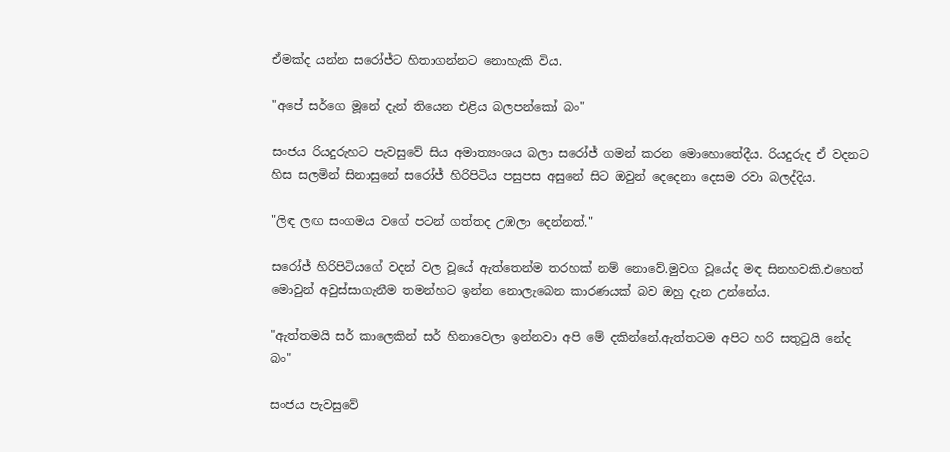ඒමක්ද යන්න සරෝජ්ට හිතාගන්නට නොහැකි විය.

"අපේ සර්ගෙ මූනේ දැන් තියෙන එළිය බලපන්කෝ බං"

සංජය රියදුරුහට පැවසුවේ සිය අමාත්‍යංශය බලා සරෝජ් ගමන් කරන මොහොතේදීය. රියදුරුද ඒ වදනට හිස සලමින් සිනාසුනේ සරෝජ් හිරිපිටිය පසුපස අසුනේ සිට ඔවුන් දෙදෙනා දෙසම රවා බලද්දිය.

"ලිඳ ලඟ සංගමය වගේ පටන් ගත්තද උඹලා දෙන්නත්."

සරෝජ් හිරිපිටියගේ වදන් වල වූයේ ඇත්තෙන්ම තරහක් නම් නොවේ.මුවග වූයේද මඳ සිනහවකි.එහෙත් මොවුන් අවුස්සාගැනීම තමන්හට ඉන්න නොලැබෙන කාරණයක් බව ඔහු දැන උන්නේය.

"ඇත්තමයි සර් කාලෙකින් සර් හිනාවෙලා ඉන්නවා අපි මේ දකින්නේ.ඇත්තටම අපිට හරි සතුටුයි නේද බං"

සංජය පැවසුවේ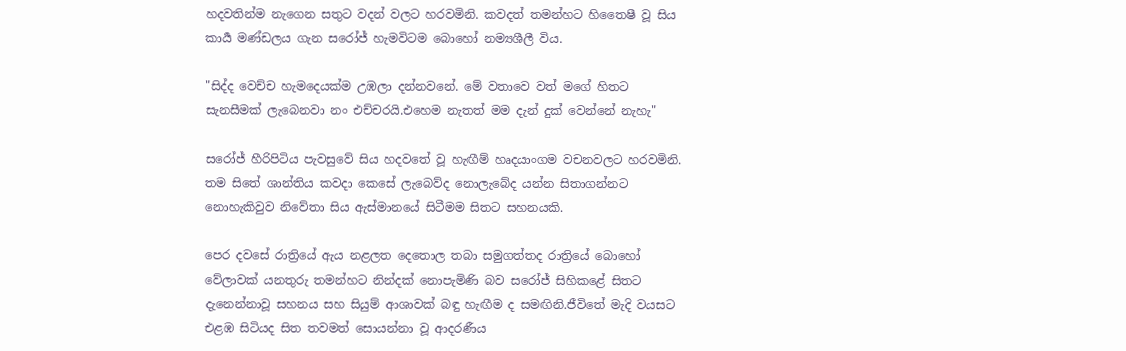හදවතින්ම නැගෙන සතුට වදන් වලට හරවමිනි. කවදත් තමන්හට හිතෛෂී වූ සිය කාර්‍ය මණ්ඩලය ගැන සරෝජ් හැමවිටම බොහෝ නම්‍යශීලී විය.

"සිද්ද වෙච්ච හැමදෙයක්ම උඹලා දන්නවනේ. මේ වතාවෙ වත් මගේ හිතට සැනසීමක් ලැබෙනවා නං එච්චරයි.එහෙම නැතත් මම දැන් දුක් වෙන්නේ නැහැ"

සරෝජ් හීරිපිටිය පැවසුවේ සිය හදවතේ වූ හැඟීම් හෘදයාංගම වචනවලට හරවමිනි. තම සිතේ ශාන්තිය කවදා කෙසේ ලැබෙව්ද නොලැබේද යන්න සිතාගන්නට නොහැකිවුව නිවේතා සිය ඇස්මානයේ සිටීමම සිතට සහනයකි.

පෙර දවසේ රාත්‍රියේ ඇය නළලත දෙතොල තබා සමුගත්තද රාත්‍රියේ බොහෝ වේලාවක් යනතුරු තමන්හට නින්දක් නොපැමිණි බව සරෝජ් සිහිකළේ සිතට දැනෙන්නාවූ සහනය සහ සියුම් ආශාවක් බඳු හැඟීම ද සමඟිනි.ජීවිතේ මැදි වයසට එළඹ සිටියද සිත තවමත් සොයන්නා වූ ආදරණීය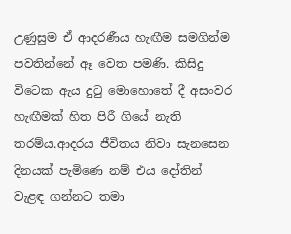උණුසුම ඒ ආදරණීය හැඟීම සමගින්ම පවතින්නේ ඈ වෙත පමණි. කිසිදු විටෙක ඇය දුටු මොහොතේ දී අසංවර හැඟීමක් හිත පිරී ගියේ නැති තරම්ය.ආදරය ජීවිතය නිවා සැනසෙන දිනයක් පැමිණෙ නම් එය දෝතින් වැළඳ ගන්නට තමා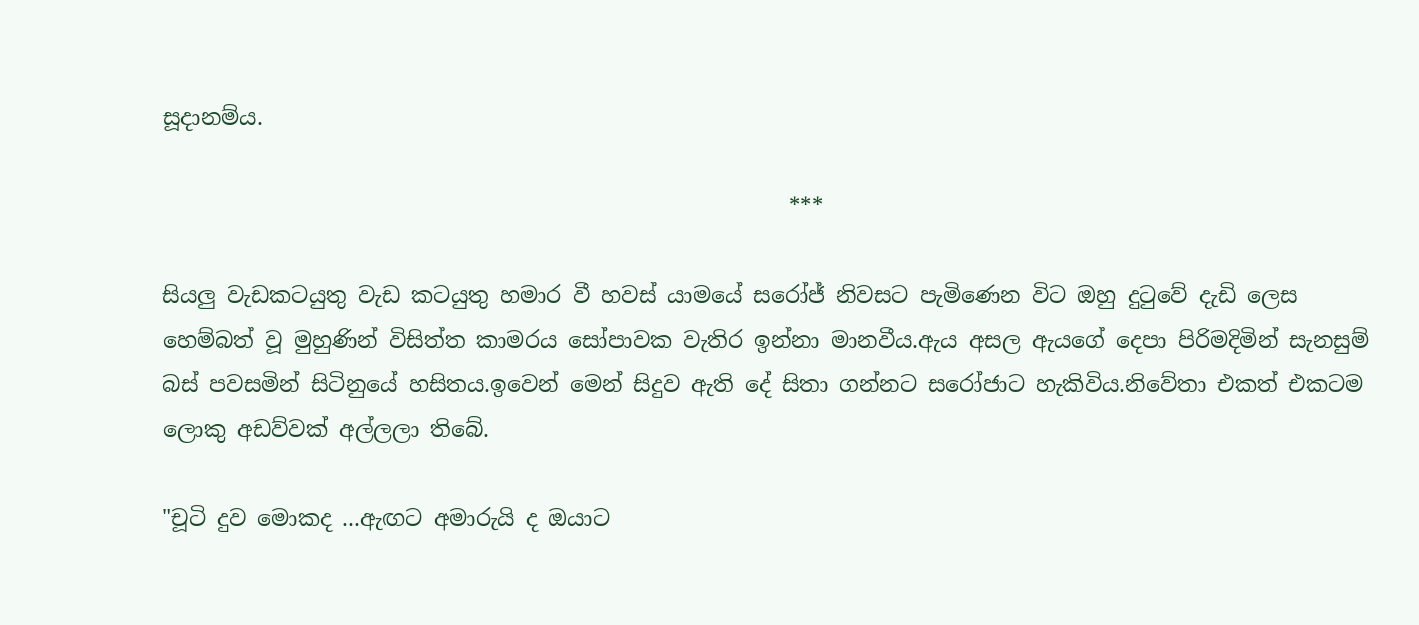සූදානම්ය.

                                                         ***

සියලු වැඩකටයුතු වැඩ කටයුතු හමාර වී හවස් යාමයේ සරෝජ් නිවසට පැමිණෙන විට ඔහු දුටුවේ දැඩි ලෙස හෙම්බත් වූ මුහුණින් විසිත්ත කාමරය සෝපාවක වැතිර ඉන්නා මානවීය.ඇය අසල ඇයගේ දෙපා පිරිමදිමින් සැනසුම් බස් පවසමින් සිටිනුයේ හසිතය.ඉවෙන් මෙන් සිදුව ඇති දේ සිතා ගන්නට සරෝජාට හැකිවිය.නිවේතා එකත් එකටම ලොකු අඩව්වක් අල්ලලා තිබේ.

"චූටි දුව මොකද ...ඇඟට අමාරුයි ද ඔයාට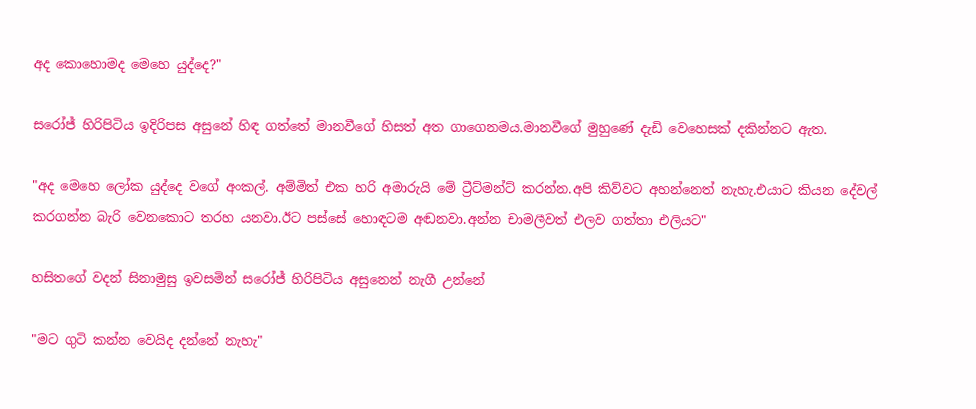අද කොහොමද මෙහෙ යුද්දෙ?"

සරෝජ් හිරිපිටිය ඉදිරිපස අසුනේ හිඳ ගත්තේ මානවීගේ හිසත් අත ගාගෙනමය.මානවීගේ මුහුණේ දැඩි වෙහෙසක් දකින්නට ඇත.

"අද මෙහෙ ලෝක යුද්දෙ වගේ අංකල්. අම්මිත් එක හරි අමාරුයි මේ ට්‍රීට්මන්ට් කරන්න.අපි කිව්වට අහන්නෙත් නැහැ.එයාට කියන දේවල් කරගන්න බැරි වෙනකොට තරහ යනවා.ඊට පස්සේ හොඳටම අඬනවා.අන්න චාමලීවත් එලව ගත්තා එලියට"

හසිතගේ වදන් සිනාමුසු ඉවසමින් සරෝජ් හිරිපිටිය අසුනෙන් නැගී උන්නේ

"මට ගුටි කන්න වෙයිද දන්නේ නැහැ"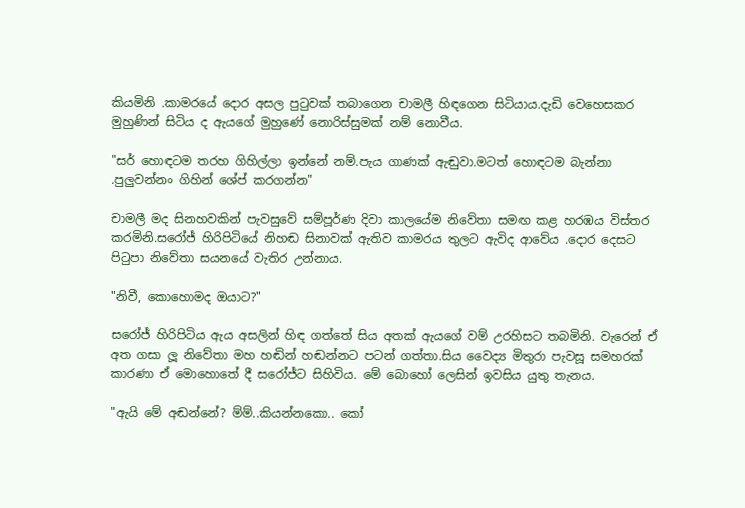කියමිනි .කාමරයේ දොර අසල පුටුවක් තබාගෙන චාමලී හිඳගෙන සිටියාය.දැඩි වෙහෙසකර මුහුණින් සිටිය ද ඇයගේ මුහුණේ නොරිස්සුමක් නම් නොවීය.

"සර් හොඳටම තරහ ගිහිල්ලා ඉන්නේ නම්.පැය ගාණක් ඇඬුවා.මටත් හොඳටම බැන්නා .පුලුවන්නං ගිහින් ශේප් කරගන්න"

චාමලී මද සිනහවකින් පැවසුවේ සම්පූර්ණ දිවා කාලයේම නිවේතා සමඟ කළ හරඹය විස්තර කරමිනි.සරෝජ් හිරිපිටියේ නිහඬ සිනාවක් ඇතිව කාමරය තුලට ඇවිද ආවේය .දොර දෙසට පිටුපා නිවේතා සයනයේ වැතිර උන්නාය.

"නිවී, කොහොමද ඔයාට?"

සරෝජ් හිරිපිටිය ඇය අසලින් හිඳ ගත්තේ සිය අතක් ඇයගේ වම් උරහිසට තබමිනි. වැරෙන් ඒ අත ගසා ලූ නිවේතා මහ හඬින් හඬන්නට පටන් ගත්තා.සිය වෛද්‍ය මිතුරා පැවසූ සමහරක් කාරණා ඒ මොහොතේ දී සරෝජ්ට සිහිවිය. මේ බොහෝ ලෙසින් ඉවසිය යුතු තැනය.

"ඇයි මේ අඬන්නේ? ම්ම්..කියන්නකො.. කෝ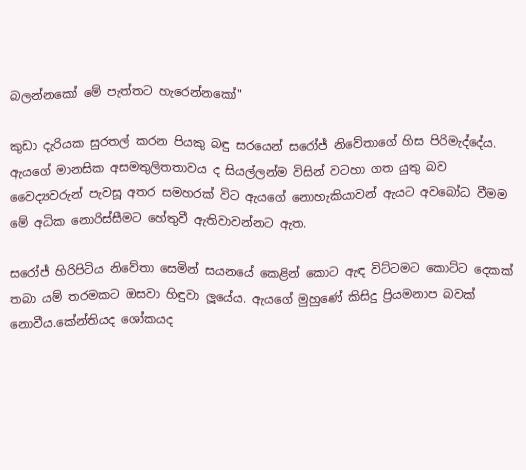බලන්නකෝ මේ පැත්තට හැරෙන්නකෝ"

කුඩා දැරියක සුරතල් කරන පියකු බඳු සරයෙන් සරෝජ් නිවේතාගේ හිස පිරිමැද්දේය. ඇයගේ මානසික අසමතුලිතතාවය ද සියල්ලන්ම විසින් වටහා ගත යුතු බව වෛද්‍යවරුන් පැවසූ අතර සමහරක් විට ඇයගේ නොහැකියාවන් ඇයට අවබෝධ වීමම මේ අධික නොරිස්සීමට හේතුවී ඇතිවාවන්නට ඇත.

සරෝජ් හිරිපිටිය නිවේතා සෙමින් සයනයේ කෙළින් කොට ඇඳ විට්ටමට කොට්ට දෙකක් තබා යම් තරමකට ඔසවා හිඳුවා ලූයේය. ඇයගේ මුහුණේ කිසිදු ප්‍රියමනාප බවක් නොවීය.කේන්තියද ශෝකයද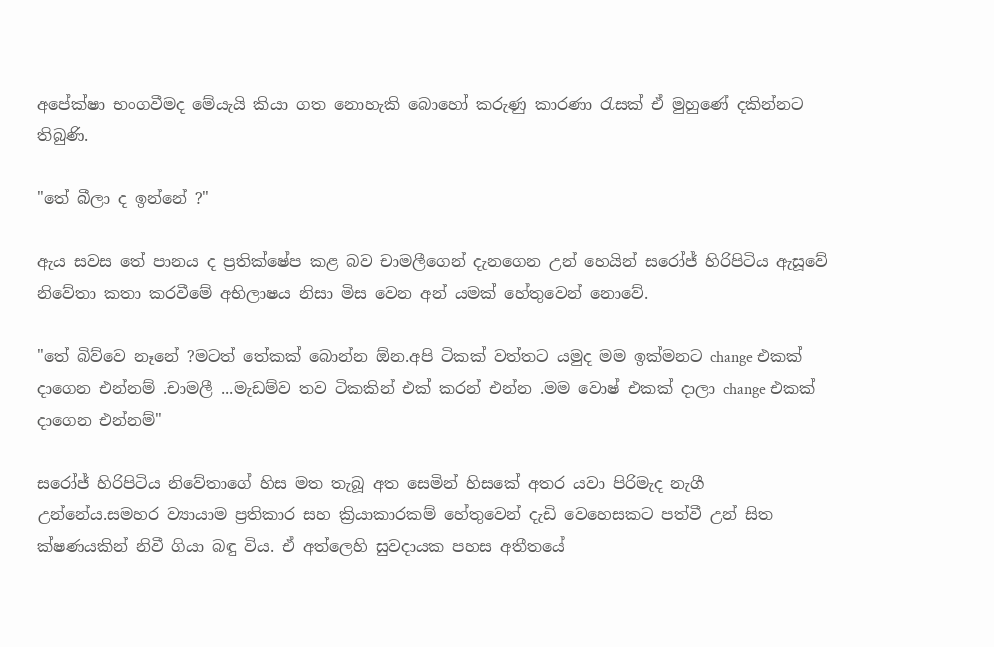අපේක්ෂා භංගවීමද මේයැයි කියා ගත නොහැකි බොහෝ කරුණු කාරණා රැසක් ඒ මුහුණේ දකින්නට තිබුණි.

"තේ බීලා ද ඉන්නේ ?"

ඇය සවස තේ පානය ද ප්‍රතික්ෂේප කළ බව චාමලීගෙන් දැනගෙන උන් හෙයින් සරෝජ් හිරිපිටිය ඇසූවේ නිවේතා කතා කරවීමේ අභිලාෂය නිසා මිස වෙන අන් යමක් හේතුවෙන් නොවේ.

"තේ බිව්වෙ නෑනේ ?මටත් තේකක් බොන්න ඕන.අපි ටිකක් වත්තට යමුද මම ඉක්මනට change එකක් දාගෙන එන්නම් .චාමලී ...මැඩම්ව තව ටිකකින් එක් කරන් එන්න .මම වොෂ් එකක් දාලා change එකක් දාගෙන එන්නම්"

සරෝජ් හිරිපිටිය නිවේතාගේ හිස මත තැබූ අත සෙමින් හිසකේ අතර යවා පිරිමැද නැගී උන්නේය.සමහර ව්‍යායාම ප්‍රතිකාර සහ ක්‍රියාකාරකම් හේතුවෙන් දැඩි වෙහෙසකට පත්වී උන් සිත ක්ෂණයකින් නිවී ගියා බඳු විය. ඒ අත්ලෙහි සුවදායක පහස අතීතයේ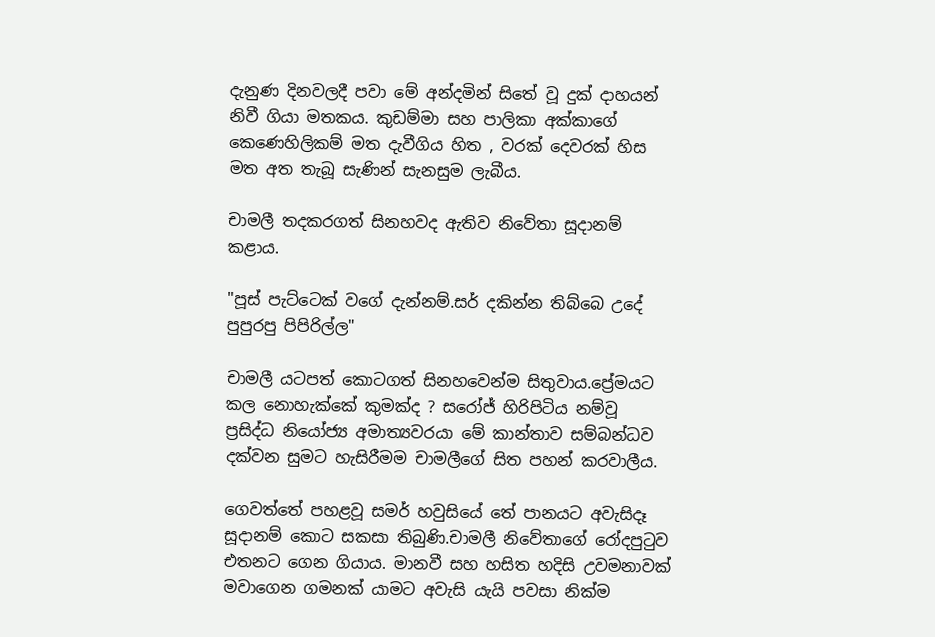දැනුණ දිනවලදී පවා මේ අන්දමින් සිතේ වූ දුක් දාහයන් නිවී ගියා මතකය. කුඩම්මා සහ පාලිකා අක්කාගේ කෙණෙහිලිකම් මත දැවීගිය හිත , වරක් දෙවරක් හිස මත අත තැබූ සැණින් සැනසුම ලැබීය.

චාමලී තදකරගත් සිනහවද ඇතිව නිවේතා සූදානම් කළාය.

"පූස් පැට්ටෙක් වගේ දැන්නම්.සර් දකින්න තිබ්බෙ උදේ පුපුරපු පිපිරිල්ල"

චාමලී යටපත් කොටගත් සිනහවෙන්ම සිතුවාය.ප්‍රේමයට කල නොහැක්කේ කුමක්ද ? සරෝජ් හිරිපිටිය නම්වූ ප්‍රසිද්ධ නියෝජ්‍ය අමාත්‍යවරයා මේ කාන්තාව සම්බන්ධව දක්වන සුමට හැසිරීමම චාමලීගේ සිත පහන් කරවාලීය.

ගෙවත්තේ පහළවූ සමර් හවුසියේ තේ පානයට අවැසිදෑ සූදානම් කොට සකසා තිබුණි.චාමලී නිවේතාගේ රෝදපුටුව එතනට ගෙන ගියාය. මානවී සහ හසිත හදිසි උවමනාවක් මවාගෙන ගමනක් යාමට අවැසි යැයි පවසා නික්ම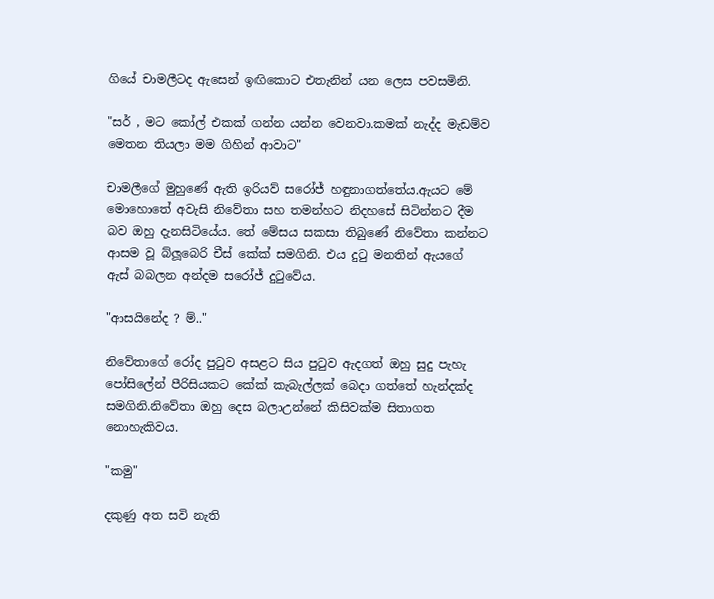ගියේ චාමලීටද ඇසෙන් ඉඟිකොට එතැනින් යන ලෙස පවසමිනි.

"සර් , මට කෝල් එකක් ගන්න යන්න වෙනවා.කමක් නැද්ද මැඩම්ව මෙතන තියලා මම ගිහින් ආවාට"

චාමලීගේ මුහුණේ ඇති ඉරියව් සරෝජ් හඳුනාගත්තේය.ඇයට මේ මොහොතේ අවැසි නිවේතා සහ තමන්හට නිදහසේ සිටින්නට දීම බව ඔහු දැනසිටියේය. තේ මේසය සකසා තිබුණේ නිවේතා කන්නට ආසම වූ බ්ලූබෙරි චීස් කේක් සමගිනි. එය දුටු මනතින් ඇයගේ ඇස් බබලන අන්දම සරෝජ් දුටුවේය.

"ආසයිනේද ? ම්.."

නිවේතාගේ රෝද පුටුව අසළට සිය පුටුව ඇදගත් ඔහු සුදු පැහැ පෝසිලේන් පීරිසියකට කේක් කැබැල්ලක් බෙදා ගත්තේ හැන්දක්ද සමගිනි.නිවේතා ඔහු දෙස බලාඋන්නේ කිසිවක්ම සිතාගත නොහැකිවය.

"කමු"

දකුණු අත සවි නැති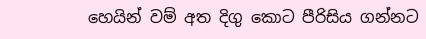හෙයින් වම් අත දිගු කොට පීරිසිය ගන්නට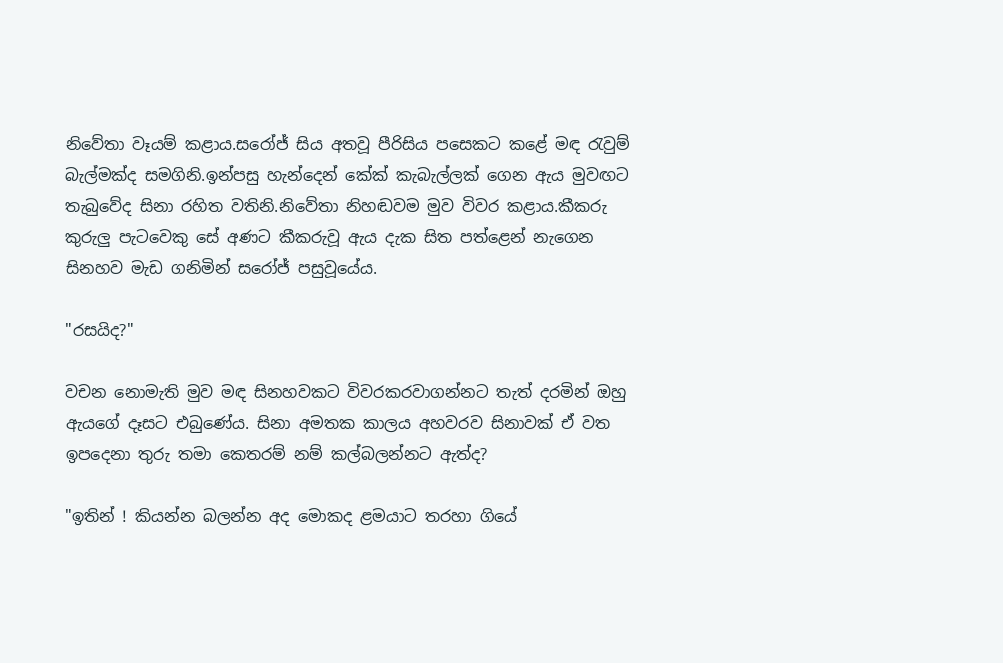නිවේතා වෑයම් කළාය.සරෝජ් සිය අතවූ පීරිසිය පසෙකට කළේ මඳ රැවුම් බැල්මක්ද සමගිනි.ඉන්පසු හැන්දෙන් කේක් කැබැල්ලක් ගෙන ඇය මුවඟට තැබුවේද සිනා රහිත වතිනි.නිවේතා නිහඬවම මුව විවර කළාය.කීකරු කුරුලු පැටවෙකු සේ අණට කීකරුවූ ඇය දැක සිත පත්ළෙන් නැගෙන සිනහව මැඩ ගනිමින් සරෝජ් පසුවූයේය.

"රසයිද?"

වචන නොමැති මුව මඳ සිනහවකට විවරකරවාගන්නට තැත් දරමින් ඔහු ඇයගේ දෑසට එබුණේය. සිනා අමතක කාලය අහවරව සිනාවක් ඒ වත ඉපදෙනා තුරු තමා කෙතරම් නම් කල්බලන්නට ඇත්ද?

"ඉතින් ! කියන්න බලන්න අද මොකද ළමයාට තරහා ගියේ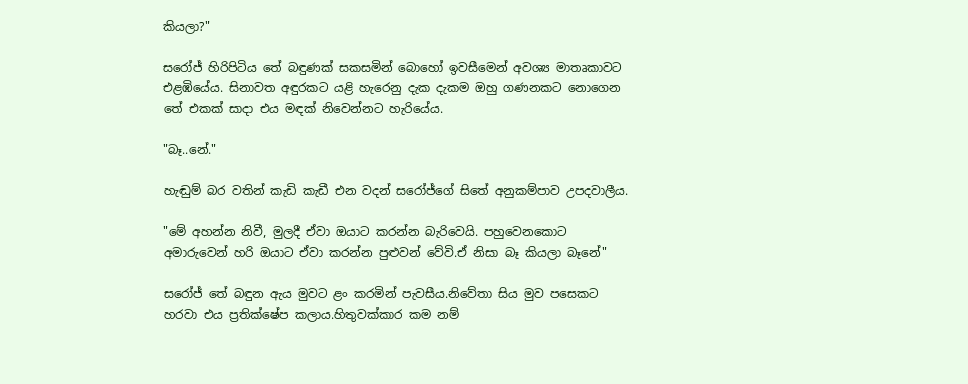කියලා?"

සරෝජ් හිරිපිටිය තේ බඳුණක් සකසමින් බොහෝ ඉවසීමෙන් අවශ්‍ය මාතෘකාවට එළඹියේය. සිනාවත අඳුරකට යළි හැරෙනු දැක දැකම ඔහු ගණනකට නොගෙන තේ එකක් සාදා එය මඳක් නිවෙන්නට හැරියේය.

"බෑ..නේ."

හැඬුම් බර වතින් කැඩි කැඩී එන වදන් සරෝජ්ගේ සිතේ අනුකම්පාව උපදවාලීය.

"මේ අහන්න නිවී, මුලදී ඒවා ඔයාට කරන්න බැරිවෙයි. පහුවෙනකොට අමාරුවෙන් හරි ඔයාට ඒවා කරන්න පුළුවන් වේවි.ඒ නිසා බෑ කියලා බෑනේ"

සරෝජ් තේ බඳුන ඇය මුවට ළං කරමින් පැවසීය.නිවේතා සිය මුව පසෙකට හරවා එය ප්‍රතික්ෂේප කලාය.හිතුවක්කාර කම නම්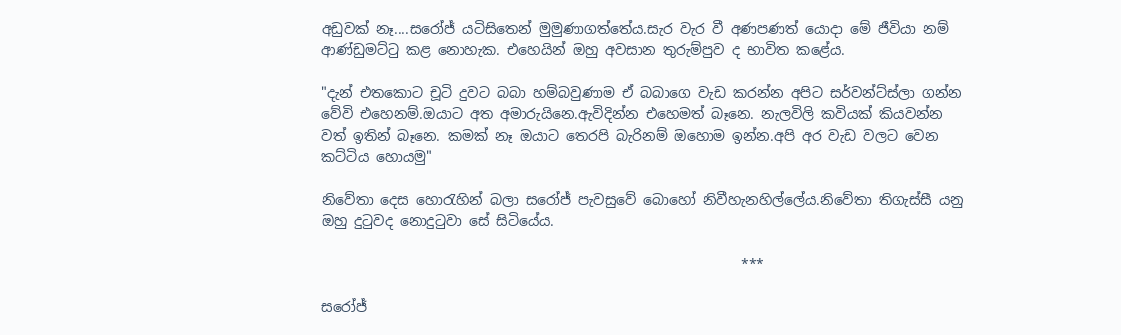අඩුවක් නෑ....සරෝජ් යටිසිතෙන් මුමුණාගත්තේය.සැර වැර වී අණපණත් යොදා මේ ජීවියා නම් ආණ්ඩුමට්ටු කළ නොහැක. එහෙයින් ඔහු අවසාන තුරුම්පුව ද භාවිත කළේය.

"දැන් එතකොට චූටි දුවට බබා හම්බවුණාම ඒ බබාගෙ වැඩ කරන්න අපිට සර්වන්ට්ස්ලා ගන්න වේවි එහෙනම්.ඔයාට අත අමාරුයිනෙ.ඇවිදින්න එහෙමත් බෑනෙ. නැලවිලි කවියක් කියවන්න වත් ඉතින් බෑනෙ. කමක් නෑ ඔයාට තෙරපි බැරිනම් ඔහොම ඉන්න.අපි අර වැඩ වලට වෙන කට්ටිය හොයමු"

නිවේතා දෙස හොරැහින් බලා සරෝජ් පැවසුවේ බොහෝ නිවීහැනහිල්ලේය.නිවේතා තිගැස්සී යනු ඔහු දුටුවද නොදුටුවා සේ සිටියේය.

                                                            ***

සරෝජ්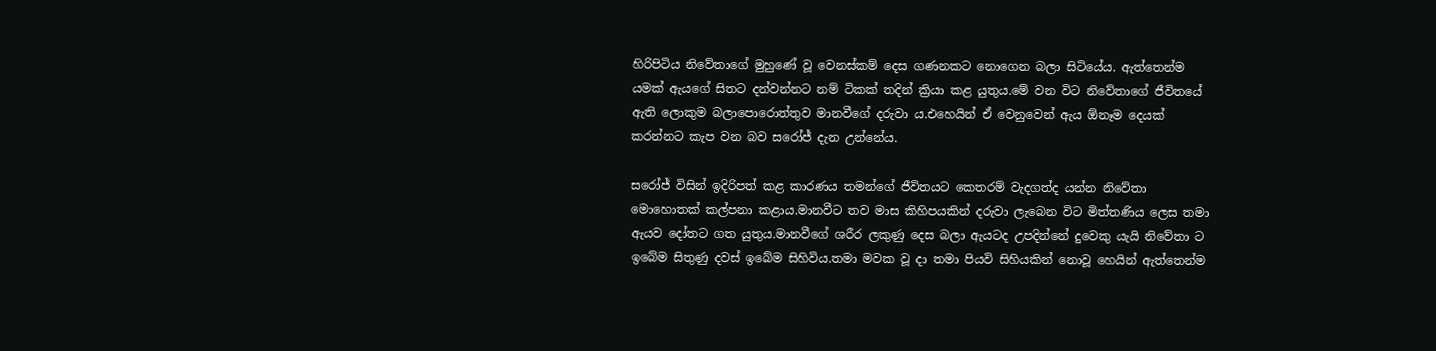හිරිපිටිය නිවේතාගේ මුහුණේ වූ වෙනස්කම් දෙස ගණනකට නොගෙන බලා සිටියේය. ඇත්තෙන්ම යමක් ඇයගේ සිතට දන්වන්නට නම් ටිකක් තදින් ක්‍රියා කළ යුතුය.මේ වන විට නිවේතාගේ ජීවිතයේ ඇති ලොකුම බලාපොරොත්තුව මානවීගේ දරුවා ය.එහෙයින් ඒ වෙනුවෙන් ඇය ඕනෑම දෙයක් කරන්නට කැප වන බව සරෝජ් දැන උන්නේය.

සරෝජ් විසින් ඉදිරිපත් කළ කාරණය තමන්ගේ ජීවිතයට කෙතරම් වැදගත්ද යන්න නිවේතා මොහොතක් කල්පනා කළාය.මානවීට තව මාස කිහිපයකින් දරුවා ලැබෙන විට මිත්තණිය ලෙස තමා ඇයව දෝතට ගත යුතුය.මානවීගේ ශරීර ලකුණු දෙස බලා ඇයටද උපදින්නේ දුවෙකු යැයි නිවේතා ට ඉබේම සිතුණු දවස් ඉබේම සිහිවිය.තමා මවක වූ දා තමා පියවි සිහියකින් නොවූ හෙයින් ඇත්තෙන්ම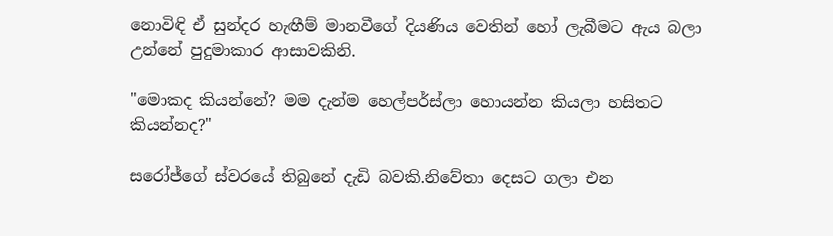නොවිඳි ඒ සුන්දර හැඟීම් මානවීගේ දියණිය වෙතින් හෝ ලැබීමට ඇය බලා උන්නේ පුදුමාකාර ආසාවකිනි.

"මොකද කියන්නේ? මම දැන්ම හෙල්පර්ස්ලා හොයන්න කියලා හසිතට කියන්නද?"

සරෝජ්ගේ ස්වරයේ තිබුනේ දැඩි බවකි.නිවේතා දෙසට ගලා එන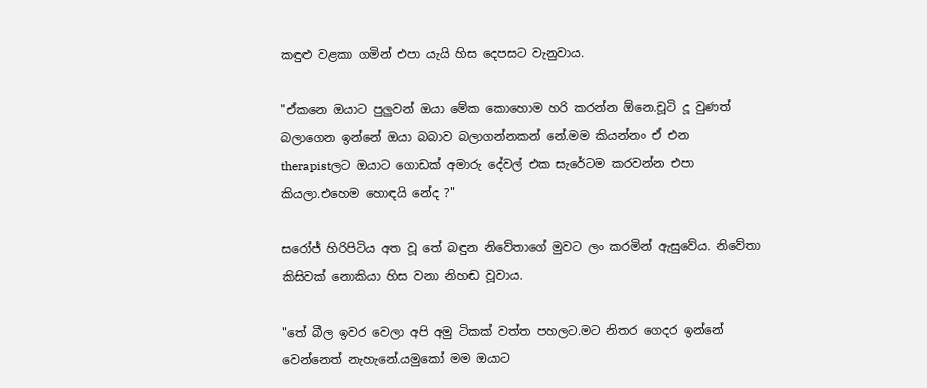කඳුළු වළකා ගමින් එපා යැයි හිස දෙපසට වැනුවාය.

"ඒකනෙ ඔයාට පුලුවන් ඔයා මේක කොහොම හරි කරන්න ඕනෙ.චූටි දූ වුණත් බලාගෙන ඉන්නේ ඔයා බබාව බලාගන්නකන් නේ.මම කියන්නං ඒ එන therapistලට ඔයාට ගොඩක් අමාරු දේවල් එක සැරේටම කරවන්න එපා කියලා.එහෙම හොඳයි නේද ?"

සරෝජ් හිරිපිටිය අත වූ තේ බඳුන නිවේතාගේ මුවට ලං කරමින් ඇසුවේය. නිවේතා කිසිවක් නොකියා හිස වනා නිහඬ වූවාය.

"තේ බීල ඉවර වෙලා අපි අමු ටිකක් වත්ත පහලට.මට නිතර ගෙදර ඉන්නේ වෙන්නෙත් නැහැනේ.යමුකෝ මම ඔයාට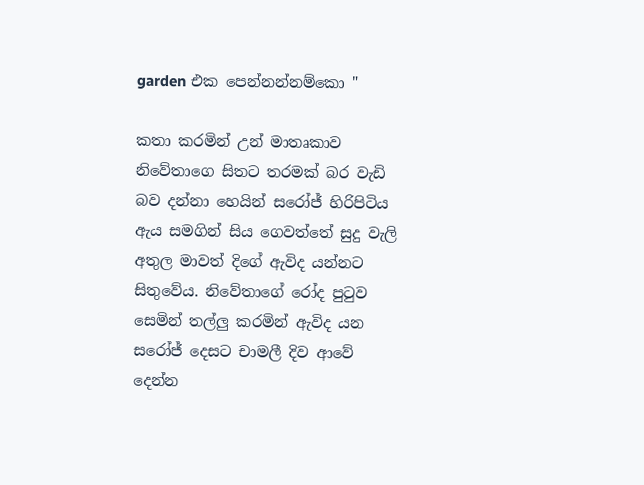garden එක පෙන්නන්නම්කො "

කතා කරමින් උන් මාතෘකාව නිවේතාගෙ සිතට තරමක් බර වැඩි බව දන්නා හෙයින් සරෝජ් හිරිපිටිය ඇය සමගින් සිය ගෙවත්තේ සුදු වැලි අතුල මාවත් දිගේ ඇවිද යන්නට සිතුවේය. නිවේතාගේ රෝද පුටුව සෙමින් තල්ලු කරමින් ඇවිද යන සරෝජ් දෙසට චාමලී දිව ආවේ දෙන්න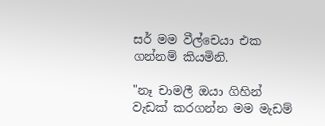සර් මම වීල්චෙයා එක ගන්නම් කියමිනි.

"නෑ චාමලී ඔයා ගිහින් වැඩක් කරගන්න මම මැඩම්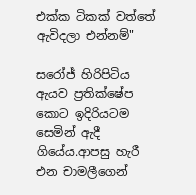එක්ක ටිකක් වත්තේ ඇවිදලා එන්නම්"

සරෝජ් හිරිපිටිය ඇයව ප්‍රතික්ෂේප කොට ඉදිරියටම සෙමින් ඇදී ගියේය.ආපසු හැරී එන චාමලීගෙන්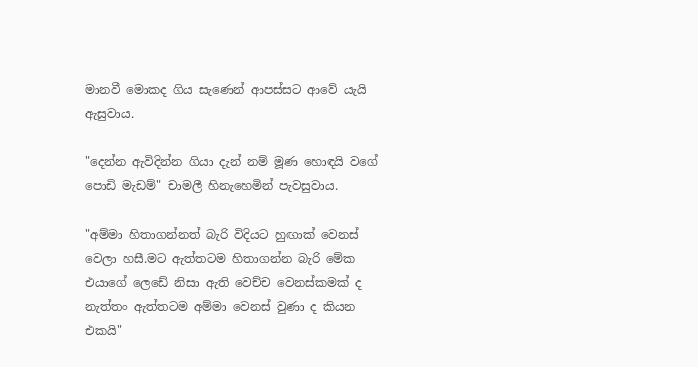මානවී මොකද ගිය සැණෙන් ආපස්සට ආවේ යැයි ඇසුවාය.

"දෙන්න ඇවිදින්න ගියා දැන් නම් මූණ හොඳයි වගේ පොඩි මැඩම්" චාමලී හිනැහෙමින් පැවසුවාය.

"අම්මා හිතාගන්නත් බැරි විදියට හුඟාක් වෙනස් වෙලා හසී.මට ඇත්තටම හිතාගන්න බැරි මේක එයාගේ ලෙඩේ නිසා ඇති වෙච්ච වෙනස්කමක් ද නැත්තං ඇත්තටම අම්මා වෙනස් වුණා ද කියන එකයි"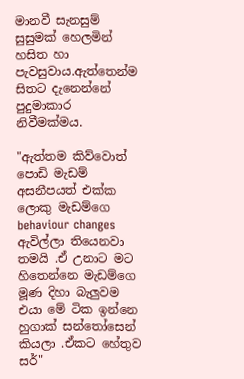මානවී සැනසුම් සුසුමක් හෙලමින් හසිත හා පැවසුවාය.ඇත්තෙන්ම සිතට දැනෙන්නේ පුදුමාකාර නිවීමක්මය.

"ඇත්තම කිව්වොත් පොඩි මැඩම් අසනීපයත් එක්ක ලොකු මැඩම්ගෙ behaviour changes ඇවිල්ලා තියෙනවා තමයි .ඒ උනාට මට හිතෙන්නෙ මැඩම්ගෙ මූණ දිහා බැලුවම එයා මේ ටික ඉන්නෙ හුගාක් සන්තෝසෙන් කියලා .ඒකට හේතුව සර්"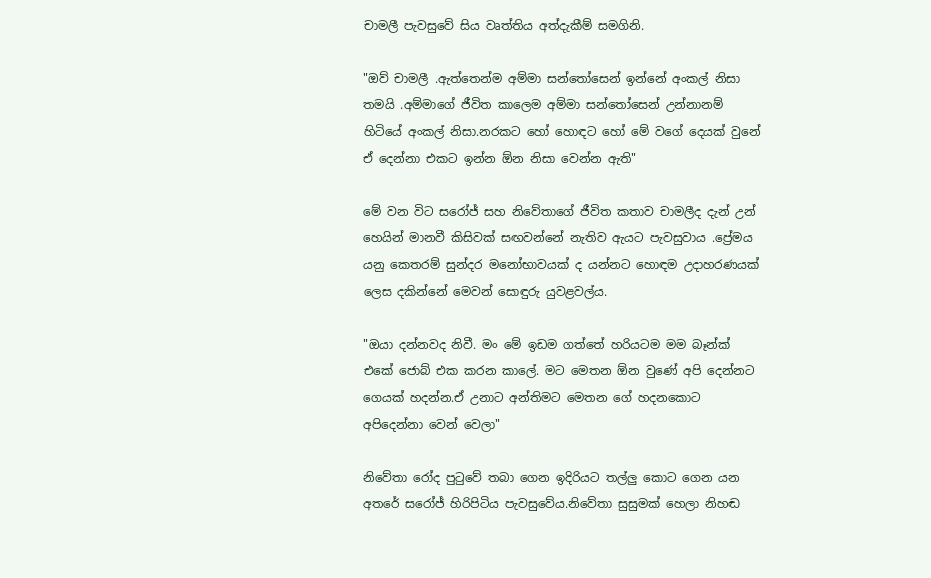චාමලී පැවසුවේ සිය වෘත්තිය අත්දැකීම් සමගිනි.

"ඔව් චාමලී .ඇත්තෙන්ම අම්මා සන්තෝසෙන් ඉන්නේ අංකල් නිසා තමයි .අම්මාගේ ජීවිත කාලෙම අම්මා සන්තෝසෙන් උන්නානම් හිටියේ අංකල් නිසා.නරකට හෝ හොඳට හෝ මේ වගේ දෙයක් වුනේ ඒ දෙන්නා එකට ඉන්න ඕන නිසා වෙන්න ඇති"

මේ වන විට සරෝජ් සහ නිවේතාගේ ජීවිත කතාව චාමලීද දැන් උන් හෙයින් මානවී කිසිවක් සඟවන්නේ නැතිව ඇයට පැවසුවාය .ප්‍රේමය යනු කෙතරම් සුන්දර මනෝභාවයක් ද යන්නට හොඳම උදාහරණයක් ලෙස දකින්නේ මෙවන් සොඳුරු යුවළවල්ය.

"ඔයා දන්නවද නිවී. මං මේ ඉඩම ගත්තේ හරියටම මම බෑන්ක් එකේ ජොබ් එක කරන කාලේ. මට මෙතන ඕන වුණේ අපි දෙන්නට ගෙයක් හදන්න.ඒ උනාට අන්තිමට මෙතන ගේ හදනකොට අපිදෙන්නා වෙන් වෙලා"

නිවේතා රෝද පුටුවේ තබා ගෙන ඉදිරියට තල්ලු කොට ගෙන යන අතරේ සරෝජ් හිරිපිටිය පැවසුවේය.නිවේතා සුසුමක් හෙලා නිහඬ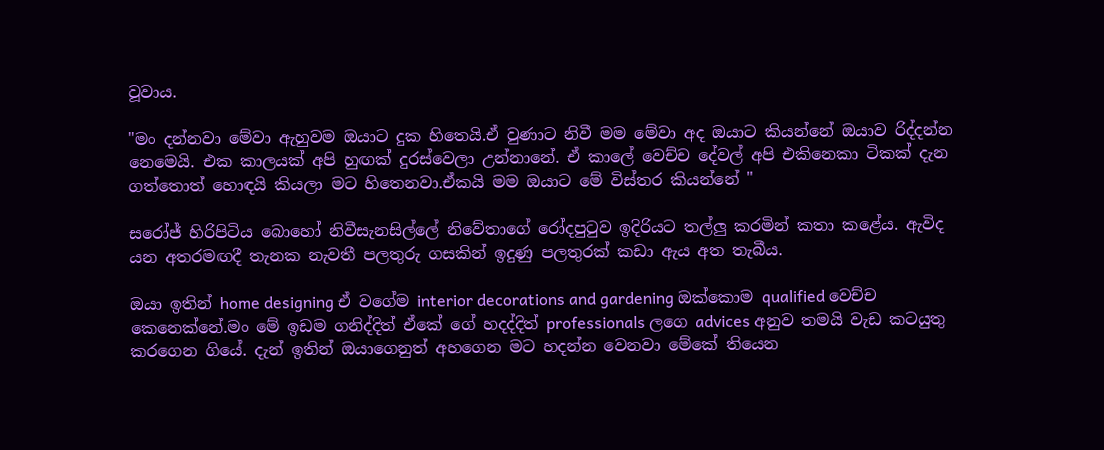වූවාය.

"මං දන්නවා මේවා ඇහුවම ඔයාට දුක හිතෙයි.ඒ වුණාට නිවී මම මේවා අද ඔයාට කියන්නේ ඔයාව රිද්දන්න නෙමෙයි. එක කාලයක් අපි හුඟක් දුරස්වෙලා උන්නානේ. ඒ කාලේ වෙච්ච දේවල් අපි එකිනෙකා ටිකක් දැන ගත්තොත් හොඳයි කියලා මට හිතෙනවා.ඒකයි මම ඔයාට මේ විස්තර කියන්නේ "

සරෝජ් හිරිපිටිය බොහෝ නිවීසැනසිල්ලේ නිවේතාගේ රෝදපුටුව ඉදිරියට තල්ලු කරමින් කතා කළේය. ඇවිද යන අතරමඟදී තැනක නැවතී පලතුරු ගසකින් ඉදුණු පලතුරක් කඩා ඇය අත තැබීය.

ඔයා ඉතින් home designing ඒ වගේම interior decorations and gardening ඔක්කොම qualified වෙච්ච කෙනෙක්නේ.මං මේ ඉඩම ගනිද්දිත් ඒකේ ගේ හදද්දිත් professionals ලගෙ advices අනුව තමයි වැඩ කටයුතු කරගෙන ගියේ. දැන් ඉතින් ඔයාගෙනුත් අහගෙන මට හදන්න වෙනවා මේකේ තියෙන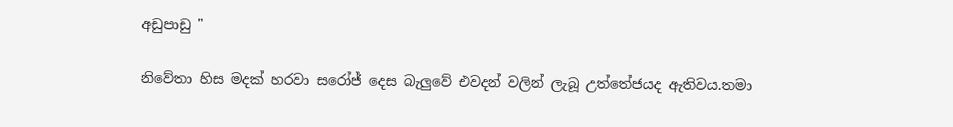අඩුපාඩු "

නිවේතා හිස මදක් හරවා සරෝජ් දෙස බැලුවේ එවදන් වලින් ලැබූ උත්තේජයද ඇතිවය.තමා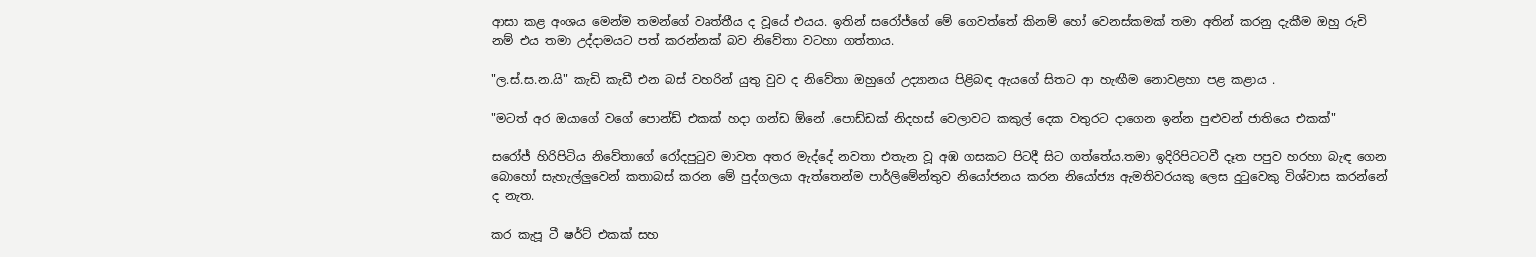ආසා කළ අංශය මෙන්ම තමන්ගේ වෘත්තීය ද වූයේ එයය. ඉතින් සරෝජ්ගේ මේ ගෙවත්තේ කිනම් හෝ වෙනස්කමක් තමා අතින් කරනු දැකීම ඔහු රුචි නම් එය තමා උද්දාමයට පත් කරන්නක් බව නිවේතා වටහා ගත්තාය.

"ල.ස්.ස.න.යි" කැඩි කැඩී එන බස් වහරින් යුතු වුව ද නිවේතා ඔහුගේ උද්‍යානය පිළිබඳ ඇයගේ සිතට ආ හැඟීම නොවළහා පළ කළාය .

"මටත් අර ඔයාගේ වගේ පොන්ඩ් එකක් හදා ගන්ඩ ඕනේ .පොඩ්ඩක් නිදහස් වෙලාවට කකුල් දෙක වතුරට දාගෙන ඉන්න පුළුවන් ජාතියෙ එකක්"

සරෝජ් හිරිපිටිය නිවේතාගේ රෝදපුටුව මාවත අතර මැද්දේ නවතා එතැන වූ අඹ ගසකට පිටදී සිට ගත්තේය.තමා ඉදිරිපිටටවී දෑත පපුව හරහා බැඳ ගෙන බොහෝ සැහැල්ලුවෙන් කතාබස් කරන මේ පුද්ගලයා ඇත්තෙන්ම පාර්ලිමේන්තුව නියෝජනය කරන නියෝජ්‍ය ඇමතිවරයකු ලෙස දුටුවෙකු විශ්වාස කරන්නේ ද නැත.

කර කැපූ ටී ෂර්ට් එකක් සහ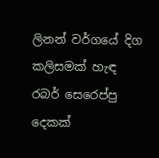ලිනන් වර්ගයේ දිග කලිසමක් හැඳ රබර් සෙරෙප්පු දෙකක්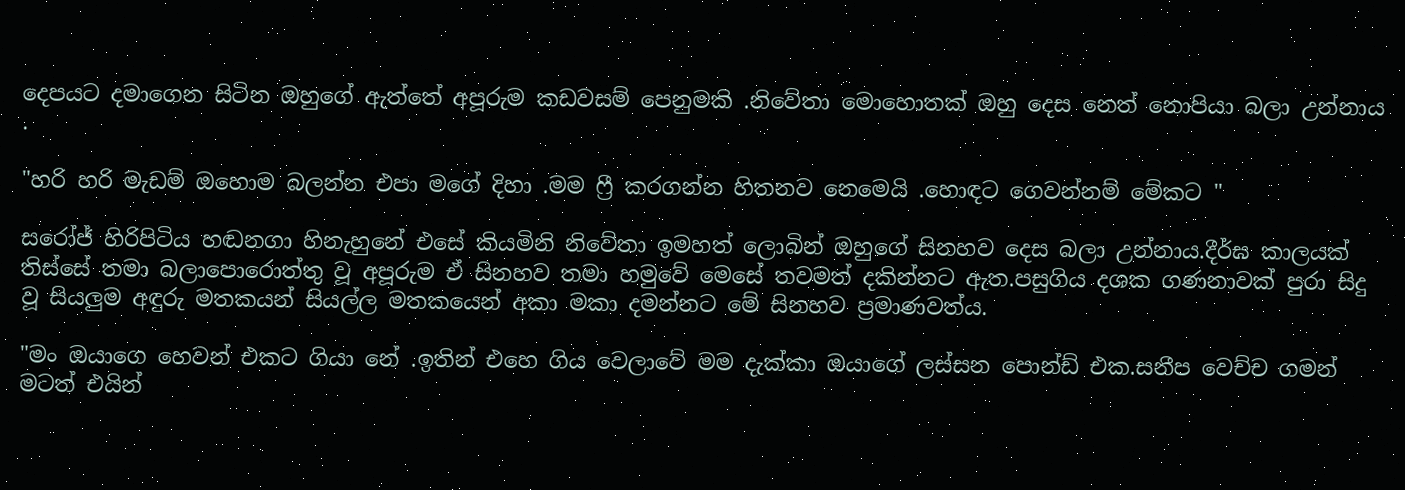දෙපයට දමාගෙන සිටින ඔහුගේ ඇත්තේ අපූරුම කඩවසම් පෙනුමකි .නිවේතා මොහොතක් ඔහු දෙස නෙත් නොපියා බලා උන්නාය .

"හරි හරි මැඩම් ඔහොම බලන්න එපා මගේ දිහා .මම ෆ්‍රී කරගන්න හිතනව නෙමෙයි .හොඳට ගෙවන්නම් මේකට "

සරෝජ් හිරිපිටිය හඬනගා හිනැහුනේ එසේ කියමිනි නිවේතා ඉමහත් ලොබින් ඔහුගේ සිනහව දෙස බලා උන්නාය.දීර්ඝ කාලයක් තිස්සේ තමා බලාපොරොත්තු වූ අපූරුම ඒ සිනහව තමා හමුවේ මෙසේ තවමත් දකින්නට ඇත.පසුගිය දශක ගණනාවක් පුරා සිදු වූ සියලුම අඳුරු මතකයන් සියල්ල මතකයෙන් අකා මකා දමන්නට මේ සිනහව ප්‍රමාණවත්ය.

"මං ඔයාගෙ හෙවන් එකට ගියා නේ .ඉතින් එහෙ ගිය වෙලාවේ මම දැක්කා ඔයාගේ ලස්සන පොන්ඩ් එක.සනීප වෙච්ච ගමන් මටත් එයින්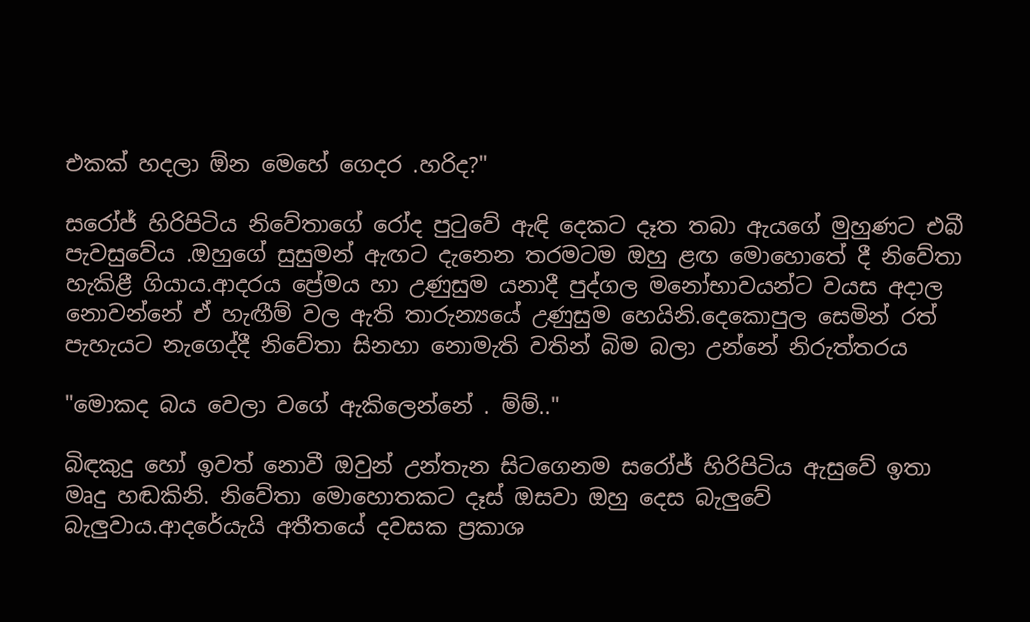එකක් හදලා ඕන මෙහේ ගෙදර .හරිද?"

සරෝජ් හිරිපිටිය නිවේතාගේ රෝද පුටුවේ ඇඳි දෙකට දෑත තබා ඇයගේ මුහුණට එබී පැවසුවේය .ඔහුගේ සුසුමන් ඇඟට දැනෙන තරමටම ඔහු ළඟ මොහොතේ දී නිවේතා හැකිළී ගියාය.ආදරය ප්‍රේමය හා උණුසුම යනාදී පුද්ගල මනෝභාවයන්ට වයස අදාල නොවන්නේ ඒ හැඟීම් වල ඇති තාරුන්‍යයේ උණුසුම හෙයිනි.දෙකොපුල සෙමින් රත් පැහැයට නැගෙද්දී නිවේතා සිනහා නොමැති වතින් බිම බලා උන්නේ නිරුත්තරය

"මොකද බය වෙලා වගේ ඇකිලෙන්නේ . ම්ම්.."

බිඳකුදු හෝ ඉවත් නොවී ඔවුන් උන්තැන සිටගෙනම සරෝජ් හිරිපිටිය ඇසුවේ ඉතා මෘදු හඬකිනි. නිවේතා මොහොතකට දෑස් ඔසවා ඔහු දෙස බැලුවේ බැලුවාය.ආදරේයැයි අතීතයේ දවසක ප්‍රකාශ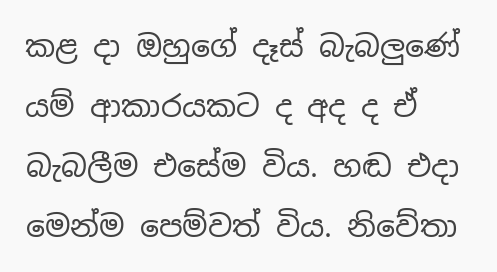කළ දා ඔහුගේ දෑස් බැබලුණේ යම් ආකාරයකට ද අද ද ඒ බැබලීම එසේම විය. හඬ එදා මෙන්ම පෙම්වත් විය. නිවේතා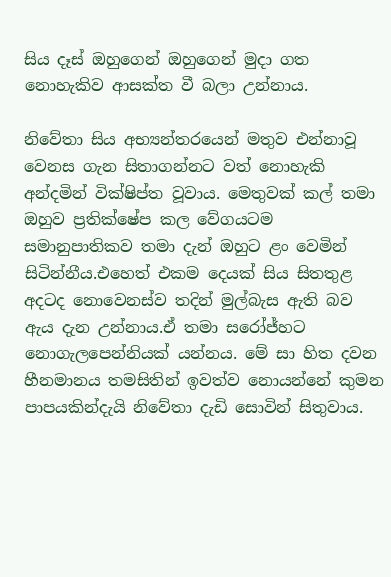සිය දෑස් ඔහුගෙන් ඔහුගෙන් මුදා ගත නොහැකිව ආසක්ත වී බලා උන්නාය.

නිවේතා සිය අභ්‍යන්තරයෙන් මතුව එන්නාවූ වෙනස ගැන සිතාගන්නට වත් නොහැකි අන්දමින් වික්ෂිප්ත වූවාය. මෙතුවක් කල් තමා ඔහුව ප්‍රතික්ෂේප කල වේගයටම සමානුපාතිකව තමා දැන් ඔහුට ළං වෙමින් සිටින්නීය.එහෙත් එකම දෙයක් සිය සිතතුළ අදටද නොවෙනස්ව තදින් මුල්බැස ඇති බව ඇය දැන උන්නාය.ඒ තමා සරෝජ්හට නොගැලපෙන්නියක් යන්නය. මේ සා හිත දවන හීනමානය තමසිතින් ඉවත්ව නොයන්නේ කුමන පාපයකින්දැයි නිවේතා දැඩි සොවින් සිතුවාය.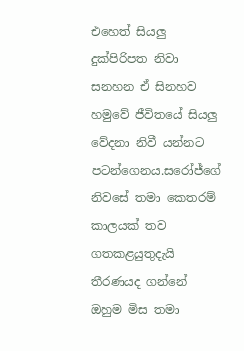එහෙත් සියලු දුක්පිරිපත නිවා සනහන ඒ සිනහව හමුවේ ජීවිතයේ සියලු වේදනා නිවී යන්නට පටන්ගෙනය.සරෝජ්ගේ නිවසේ තමා කෙතරම් කාලයක් තව ගතකළයුතුදැයි තීරණයද ගන්නේ ඔහුම මිස තමා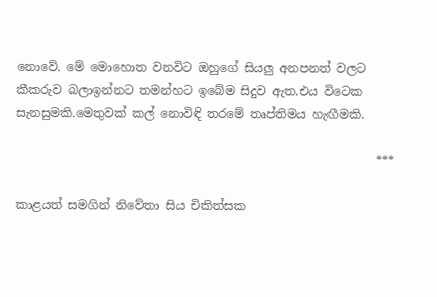නොවේ. මේ මොහොත වනවිට ඔහුගේ සියලු අනපනත් වලට කීකරුව බලාඉන්නට තමන්හට ඉබේම සිදුව ඇත.එය විටෙක සැනසුමකි.මෙතුවක් කල් නොවිඳි තරමේ තෘප්තිමය හැඟීමකි.

                                                            ***

කාළයත් සමගින් නිවේතා සිය චිකිත්සක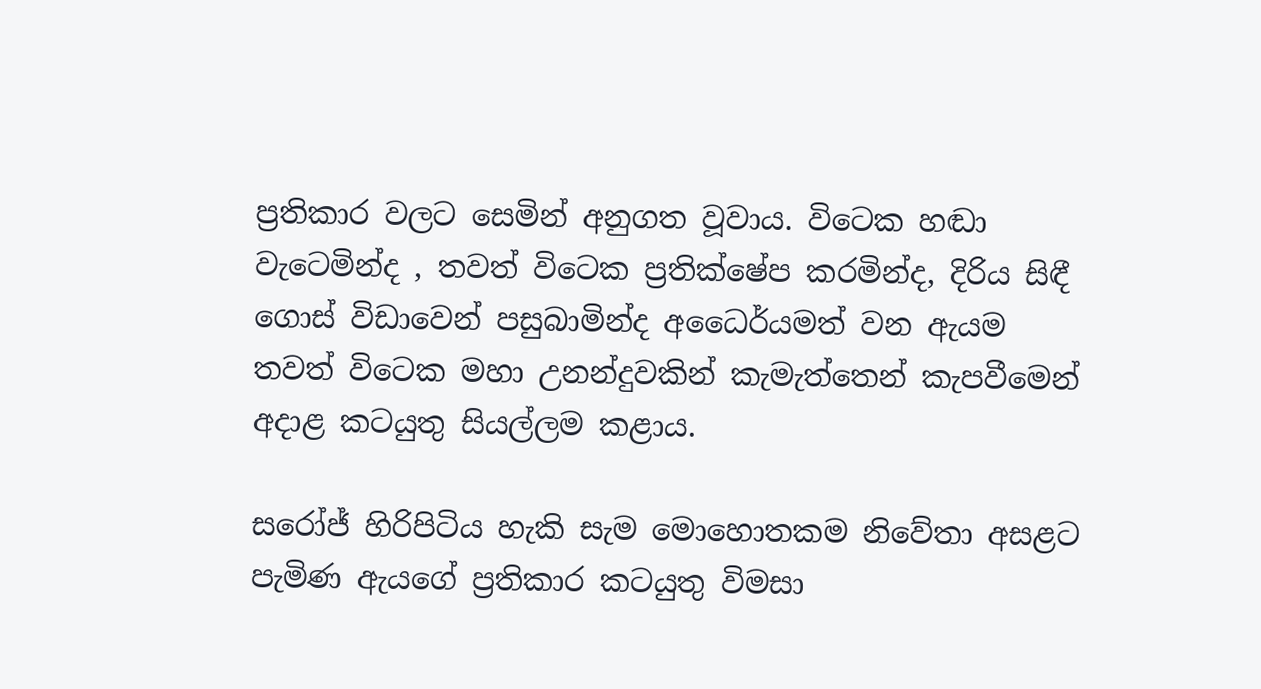ප්‍රතිකාර වලට සෙමින් අනුගත වූවාය. විටෙක හඬා වැටෙමින්ද , තවත් විටෙක ප්‍රතික්ෂේප කරමින්ද, දිරිය සිඳී ගොස් විඩාවෙන් පසුබාමින්ද අධෛර්යමත් වන ඇයම තවත් විටෙක මහා උනන්දුවකින් කැමැත්තෙන් කැපවීමෙන් අදාළ කටයුතු සියල්ලම කළාය.

සරෝජ් හිරිපිටිය හැකි සැම මොහොතකම නිවේතා අසළට පැමිණ ඇයගේ ප්‍රතිකාර කටයුතු විමසා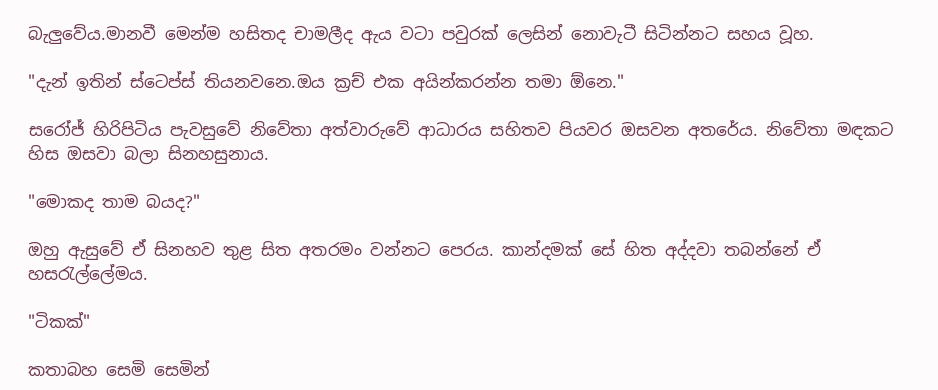බැලුවේය.මානවී මෙන්ම හසිතද චාමලීද ඇය වටා පවුරක් ලෙසින් නොවැටී සිටින්නට සහය වූහ.

"දැන් ඉතින් ස්ටෙප්ස් තියනවනෙ.ඔය ක්‍රච් එක අයින්කරන්න තමා ඕනෙ."

සරෝජ් හිරිපිටිය පැවසුවේ නිවේතා අත්වාරුවේ ආධාරය සහිතව පියවර ඔසවන අතරේය. නිවේතා මඳකට හිස ඔසවා බලා සිනහසුනාය.

"මොකද තාම බයද?"

ඔහු ඇසුවේ ඒ සිනහව තුළ සිත අතරමං වන්නට පෙරය. කාන්දමක් සේ හිත අද්දවා තබන්නේ ඒ හසරැල්ලේමය.

"ටිකක්"

කතාබහ සෙමි සෙමින්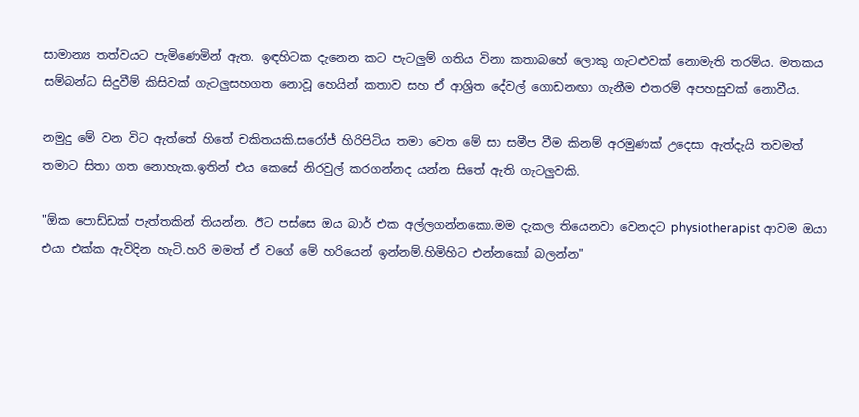සාමාන්‍ය තත්වයට පැමිණෙමින් ඇත. ඉඳහිටක දැනෙන කට පැටලුම් ගතිය විනා කතාබහේ ලොකු ගැටළුවක් නොමැති තරම්ය. මතකය සම්බන්ධ සිදුවීම් කිසිවක් ගැටලුසහගත නොවූ හෙයින් කතාව සහ ඒ ආශ්‍රිත දේවල් ගොඩනඟා ගැනීම එතරම් අපහසුවක් නොවීය.

නමුදු මේ වන විට ඇත්තේ හිතේ චකිතයකි.සරෝජ් හිරිපිටිය තමා වෙත මේ සා සමීප වීම කිනම් අරමුණක් උදෙසා ඇත්දැයි තවමත් තමාට සිතා ගත නොහැක.ඉතින් එය කෙසේ නිරවුල් කරගන්නද යන්න සිතේ ඇති ගැටලුවකි.

"ඕක පොඩ්ඩක් පැත්තකින් තියන්න. ඊට පස්සෙ ඔය බාර් එක අල්ලගන්නකො.මම දැකල තියෙනවා වෙනදට physiotherapist ආවම ඔයා එයා එක්ක ඇවිදින හැටි.හරි මමත් ඒ වගේ මේ හරියෙන් ඉන්නම්.හිමිහිට එන්නකෝ බලන්න"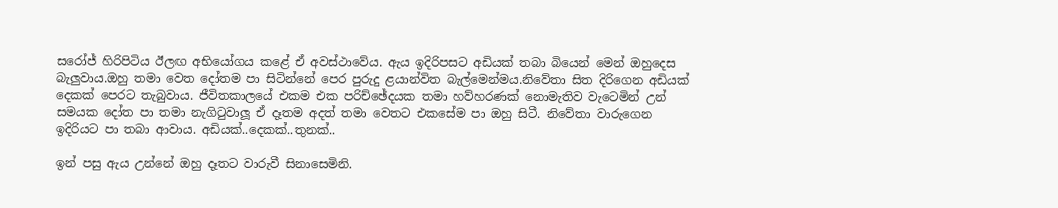සරෝජ් හිරිපිටිය ඊලඟ අභියෝගය කළේ ඒ අවස්ථාවේය. ඇය ඉදිරිපසට අඩියක් තබා බියෙන් මෙන් ඔහුදෙස බැලුවාය.ඔහු තමා වෙත දෝතම පා සිටින්නේ පෙර පුරුදු ළයාන්විත බැල්මෙන්මය.නිවේතා සිත දිරිගෙන අඩියක් දෙකක් පෙරට තැබුවාය. ජීවිතකාලයේ එකම එක පරිච්ඡේදයක තමා හව්හරණක් නොමැතිව වැටෙමින් උන් සමයක දෝත පා තමා නැගිටුවාලූ ඒ දෑතම අදත් තමා වෙතට එකසේම පා ඔහු සිටී. නිවේතා වාරුගෙන ඉදිරියට පා තබා ආවාය. අඩියක්..දෙකක්..තුනක්..

ඉන් පසු ඇය උන්නේ ඔහු දෑතට වාරුවී සිනාසෙමිනි.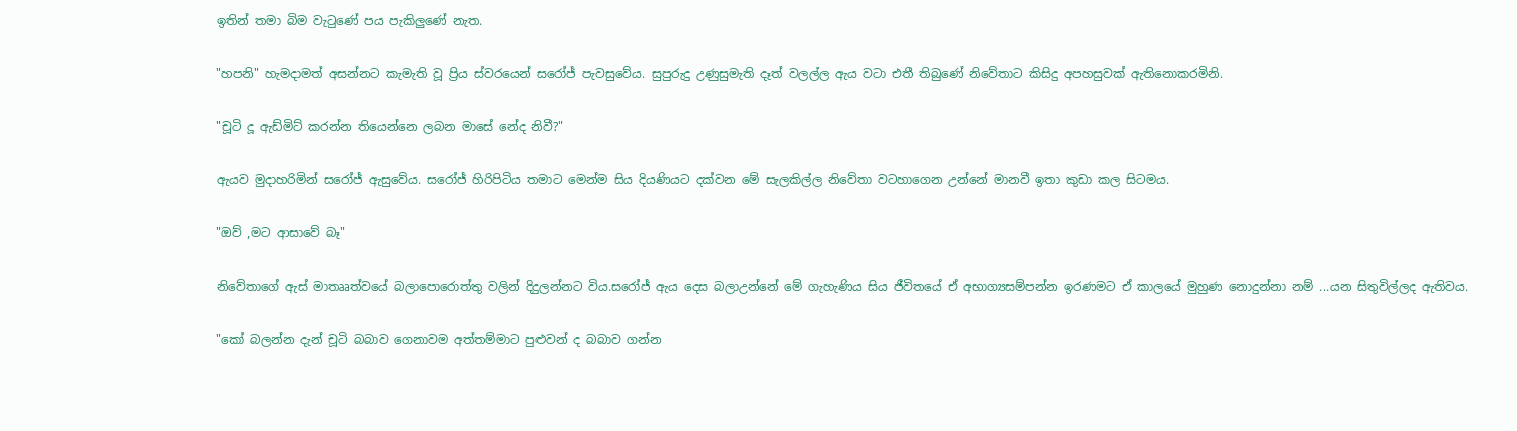ඉතින් තමා බිම වැටුණේ පය පැකිලුණේ නැත.

"හපනි" හැමදාමත් අසන්නට කැමැති වූ ප්‍රිය ස්වරයෙන් සරෝජ් පැවසුවේය. සුපුරුදු උණුසුමැති දෑත් වලල්ල ඇය වටා එතී තිබුණේ නිවේතාට කිසිදු අපහසුවක් ඇතිනොකරමිනි.

"චූටි දූ ඇඩ්මිට් කරන්න තියෙන්නෙ ලබන මාසේ නේද නිවී?"

ඇයව මුදාහරිමින් සරෝජ් ඇසුවේය. සරෝජ් හිරිපිටිය තමාට මෙන්ම සිය දියණියට දක්වන මේ සැලකිල්ල නිවේතා වටහාගෙන උන්නේ මානවී ඉතා කුඩා කල සිටමය.

"ඔව් ,මට ආසාවේ බෑ"

නිවේතාගේ ඇස් මාතෲත්වයේ බලාපොරොත්තු වලින් දිදුලන්නට විය.සරෝජ් ඇය දෙස බලාඋන්නේ මේ ගැහැණිය සිය ජීවිතයේ ඒ අභාග්‍යසම්පන්න ඉරණමට ඒ කාලයේ මුහුණ නොදුන්නා නම් ...යන සිතුවිල්ලද ඇතිවය.

"කෝ බලන්න දැන් චූටි බබාව ගෙනාවම අත්තම්මාට පුළුවන් ද බබාව ගන්න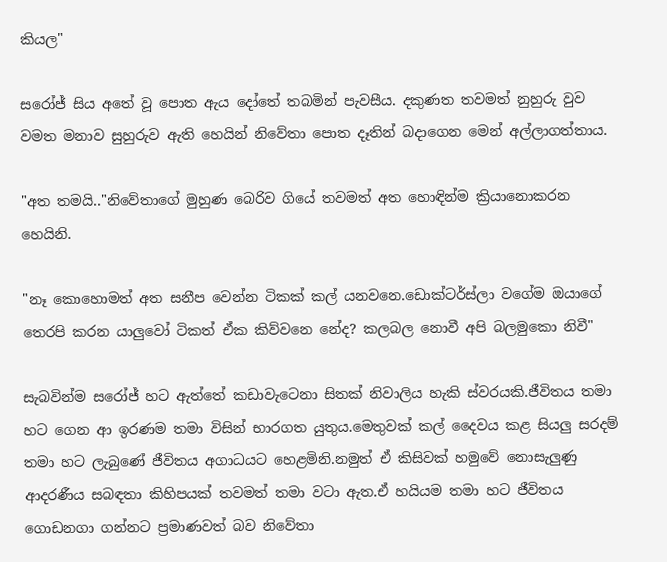කියල"

සරෝජ් සිය අතේ වූ පොත ඇය දෝතේ තබමින් පැවසීය. දකුණත තවමත් නුහුරු වුව වමත මනාව සුහුරුව ඇති හෙයින් නිවේතා පොත දෑතින් බදාගෙන මෙන් අල්ලාගත්තාය.

"අත තමයි.."නිවේතාගේ මුහුණ බෙරිව ගියේ තවමත් අත හොඳින්ම ක්‍රියානොකරන හෙයිනි.

"නෑ කොහොමත් අත සනීප වෙන්න ටිකක් කල් යනවනෙ.ඩොක්ටර්ස්ලා වගේම ඔයාගේ තෙරපි කරන යාලුවෝ ටිකත් ඒක කිව්වනෙ නේද? කලබල නොවී අපි බලමුකො නිවී"

සැබවින්ම සරෝජ් හට ඇත්තේ කඩාවැටෙනා සිතක් නිවාලිය හැකි ස්වරයකි.ජීවිතය තමා හට ගෙන ආ ඉරණම තමා විසින් භාරගත යුතුය.මෙතුවක් කල් දෛවය කළ සියලු සරදම් තමා හට ලැබුණේ ජීවිතය අගාධයට හෙළමිනි.නමුත් ඒ කිසිවක් හමුවේ නොසැලුණු ආදරණීය සබඳතා කිහිපයක් තවමත් තමා වටා ඇත.ඒ හයියම තමා හට ජීවිතය ගොඩනගා ගන්නට ප්‍රමාණවත් බව නිවේතා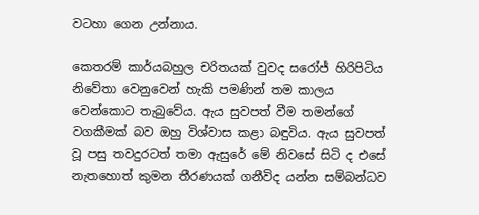වටහා ගෙන උන්නාය.

කෙතරම් කාර්යබහුල චරිතයක් වුවද සරෝජ් හිරිපිටිය නිවේතා වෙනුවෙන් හැකි පමණින් තම කාලය වෙන්කොට තැබුවේය. ඇය සුවපත් වීම තමන්ගේ වගකීමක් බව ඔහු විශ්වාස කළා බඳුවිය. ඇය සුවපත් වූ පසු තවදුරටත් තමා ඇසුරේ මේ නිවසේ සිටි ද එසේ නැතහොත් කුමන තීරණයක් ගනීවිද යන්න සම්බන්ධව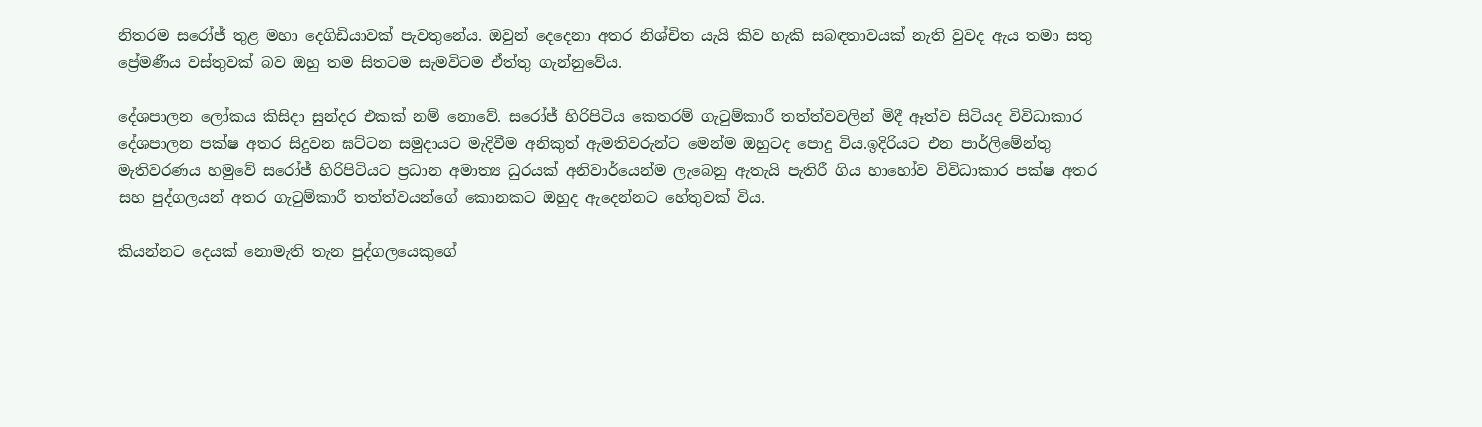නිතරම සරෝජ් තුළ මහා දෙගිඩියාවක් පැවතුනේය. ඔවුන් දෙදෙනා අතර නිශ්චිත යැයි කිව හැකි සබඳතාවයක් නැති වුවද ඇය තමා සතු ප්‍රේමණීය වස්තුවක් බව ඔහු තම සිතටම සැමවිටම ඒත්තු ගැන්නුවේය.

දේශපාලන ලෝකය කිසිදා සුන්දර එකක් නම් නොවේ. සරෝජ් හිරිපිටිය කෙතරම් ගැටුම්කාරී තත්ත්වවලින් මිදී ඈත්ව සිටියද විවිධාකාර දේශපාලන පක්ෂ අතර සිදුවන ඝට්ටන සමුදායට මැදිවීම අනිකුත් ඇමතිවරුන්ට මෙන්ම ඔහුටද පොදු විය.ඉදිරියට එන පාර්ලිමේන්තු මැතිවරණය හමුවේ සරෝජ් හිරිපිටියට ප්‍රධාන අමාත්‍ය ධුරයක් අනිවාර්යෙන්ම ලැබෙනු ඇතැයි පැතිරී ගිය හාහෝව විවිධාකාර පක්ෂ අතර සහ පුද්ගලයන් අතර ගැටුම්කාරී තත්ත්වයන්ගේ කොනකට ඔහුද ඇදෙන්නට හේතුවක් විය.

කියන්නට දෙයක් නොමැති තැන පුද්ගලයෙකුගේ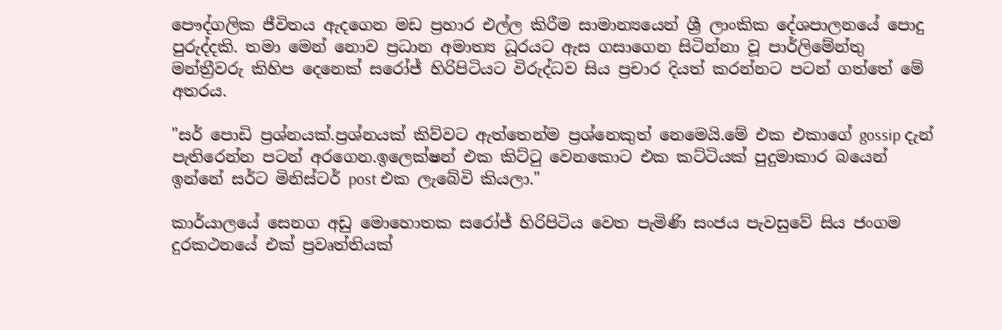පෞද්ගලික ජීවිතය ඇදගෙන මඩ ප්‍රහාර එල්ල කිරීම සාමාන්‍යයෙන් ශ්‍රී ලාංකික දේශපාලනයේ පොදු පුරුද්දකි. තමා මෙන් නොව ප්‍රධාන අමාත්‍ය ධූරයට ඇස ගසාගෙන සිටින්නා වූ පාර්ලිමේන්තු මන්ත්‍රීවරු කිහිප දෙනෙක් සරෝජ් හිරිපිටියට විරුද්ධව සිය ප්‍රචාර දියත් කරන්නට පටන් ගත්තේ මේ අතරය.

"සර් පොඩි ප්‍රශ්නයක්.ප්‍රශ්නයක් කිව්වට ඇත්තෙන්ම ප්‍රශ්නෙකුත් නෙමෙයි.මේ එක එකාගේ gossip දැන් පැතිරෙන්න පටන් අරගෙන.ඉලෙක්ෂන් එක කිට්ටු වෙනකොට එක කට්ටියක් පුදුමාකාර බයෙන් ඉන්නේ සර්ට මිනිස්ටර් post එක ලැබේවි කියලා."

කාර්යාලයේ සෙනග අඩු මොහොතක සරෝජ් හිරිපිටිය වෙත පැමිණි සංජය පැවසුවේ සිය ජංගම දුරකථනයේ එක් ප්‍රවෘත්තියක්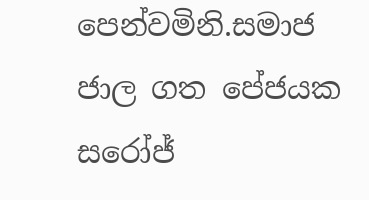පෙන්වමිනි.සමාජ ජාල ගත පේජයක සරෝජ්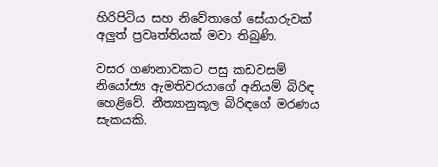හිරිපිටිය සහ නිවේතාගේ සේයාරුවක් අලුත් ප්‍රවෘත්තියක් මවා තිබුණි.

වසර ගණනාවකට පසු කඩවසම් නියෝජ්‍ය ඇමතිවරයාගේ අනියම් බිරිඳ හෙළිවේ. නීත්‍යානුකූල බිරිඳගේ මරණය සැකයකි.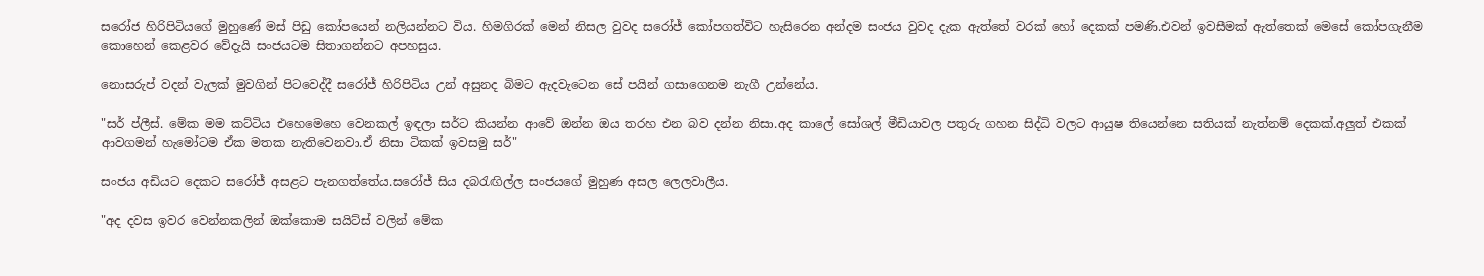සරෝජ හිරිපිටියගේ මුහුණේ මස් පිඩු කෝපයෙන් නලියන්නට විය. හිමගිරක් මෙන් නිසල වුවද සරෝජ් කෝපගත්විට හැසිරෙන අන්දම සංජය වුවද දැක ඇත්තේ වරක් හෝ දෙකක් පමණි.එවන් ඉවසීමක් ඇත්තෙක් මෙසේ කෝපගැනීම කොහෙන් කෙළවර වේදැයි සංජයටම සිතාගන්නට අපහසුය.

නොසරුප් වදන් වැලක් මුවගින් පිටවෙද්දී සරෝජ් හිරිපිටිය උන් අසුනද බිමට ඇදවැටෙන සේ පයින් ගසාගෙනම නැගී උන්නේය.

"සර් ප්ලීස්. මේක මම කට්ටිය එහෙමෙහෙ වෙනකල් ඉඳලා සර්ට කියන්න ආවේ ඔන්න ඔය තරහ එන බව දන්න නිසා.අද කාලේ සෝශල් මීඩියාවල පතුරු ගහන සිද්ධි වලට ආයුෂ තියෙන්නෙ සතියක් නැත්නම් දෙකක්.අලුත් එකක් ආවගමන් හැමෝටම ඒක මතක නැතිවෙනවා.ඒ නිසා ටිකක් ඉවසමු සර්"

සංජය අඩියට දෙකට සරෝජ් අසළට පැනගත්තේය.සරෝජ් සිය දබරැඟිල්ල සංජයගේ මුහුණ අසල ලෙලවාලීය.

"අද දවස ඉවර වෙන්නකලින් ඔක්කොම සයිට්ස් වලින් මේක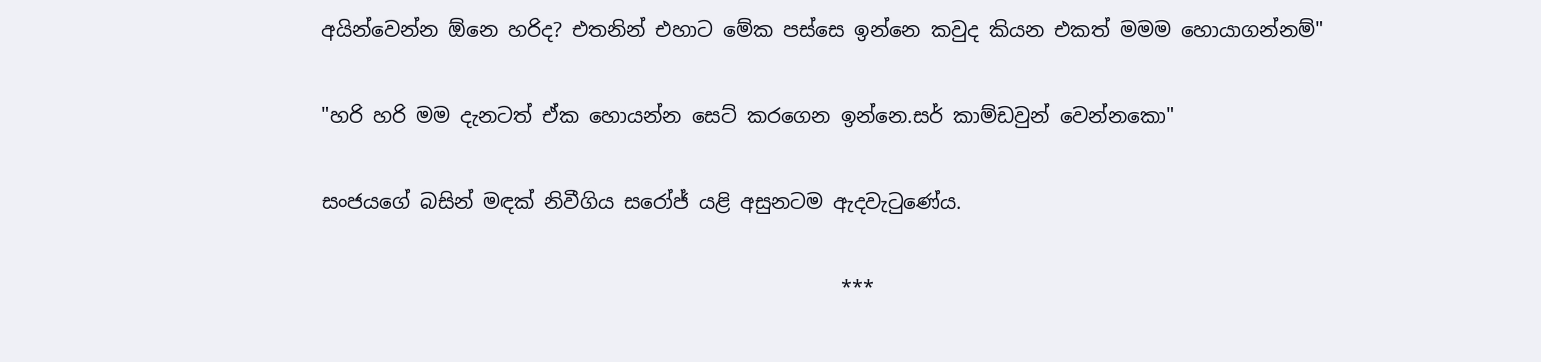අයින්වෙන්න ඕනෙ හරිද? එතනින් එහාට මේක පස්සෙ ඉන්නෙ කවුද කියන එකත් මමම හොයාගන්නම්"

"හරි හරි මම දැනටත් ඒක හොයන්න සෙට් කරගෙන ඉන්නෙ.සර් කාම්ඩවුන් වෙන්නකො"

සංජයගේ බසින් මඳක් නිවීගිය සරෝජ් යළි අසුනටම ඇදවැටුණේය.

                                                    ***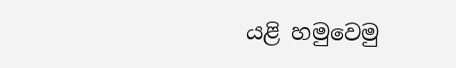යළි හමුවෙමු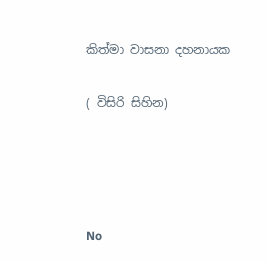කිත්මා වාසනා දහනායක

( විසිරි සිහින)




No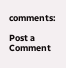comments:

Post a Comment